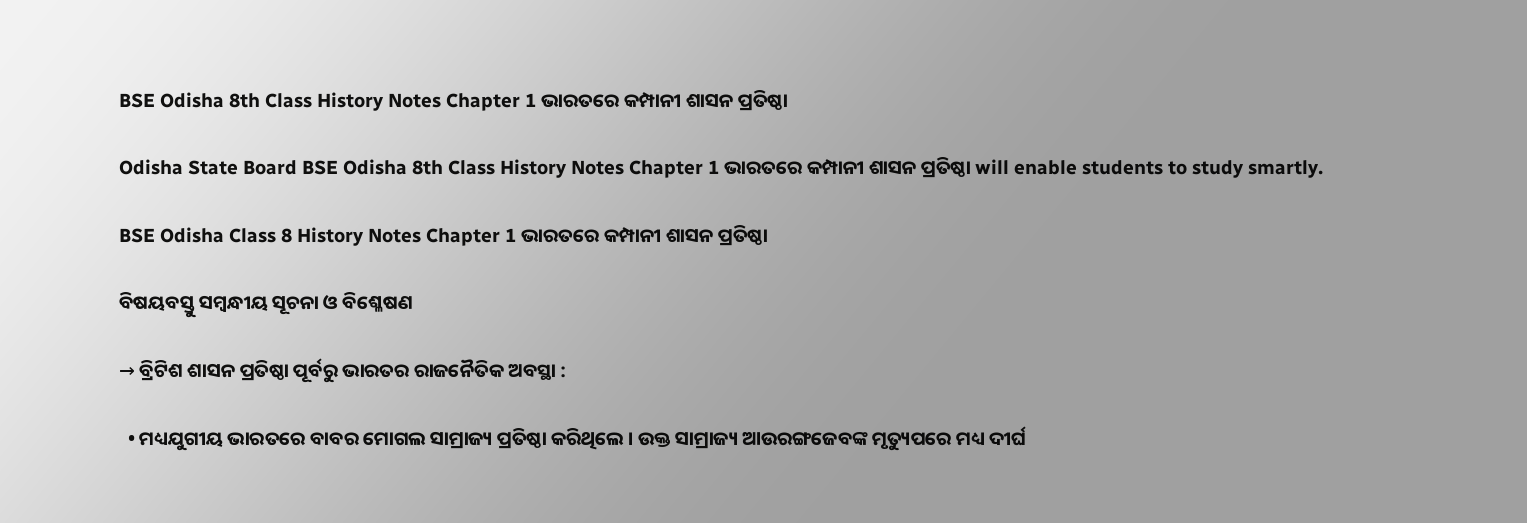BSE Odisha 8th Class History Notes Chapter 1 ଭାରତରେ କମ୍ପାନୀ ଶାସନ ପ୍ରତିଷ୍ଠା

Odisha State Board BSE Odisha 8th Class History Notes Chapter 1 ଭାରତରେ କମ୍ପାନୀ ଶାସନ ପ୍ରତିଷ୍ଠା will enable students to study smartly.

BSE Odisha Class 8 History Notes Chapter 1 ଭାରତରେ କମ୍ପାନୀ ଶାସନ ପ୍ରତିଷ୍ଠା

ବିଷୟବସ୍ତୁ ସମ୍ବନ୍ଧୀୟ ସୂଚନା ଓ ବିଶ୍ଳେଷଣ

→ ବ୍ରିଟିଶ ଶାସନ ପ୍ରତିଷ୍ଠା ପୂର୍ବରୁ ଭାରତର ରାଜନୈତିକ ଅବସ୍ଥା :

  • ମଧ୍ୟଯୁଗୀୟ ଭାରତରେ ବାବର ମୋଗଲ ସାମ୍ରାଜ୍ୟ ପ୍ରତିଷ୍ଠା କରିଥିଲେ । ଉକ୍ତ ସାମ୍ରାଜ୍ୟ ଆଉରଙ୍ଗଜେବଙ୍କ ମୃତ୍ୟୁପରେ ମଧ୍ୟ ଦୀର୍ଘ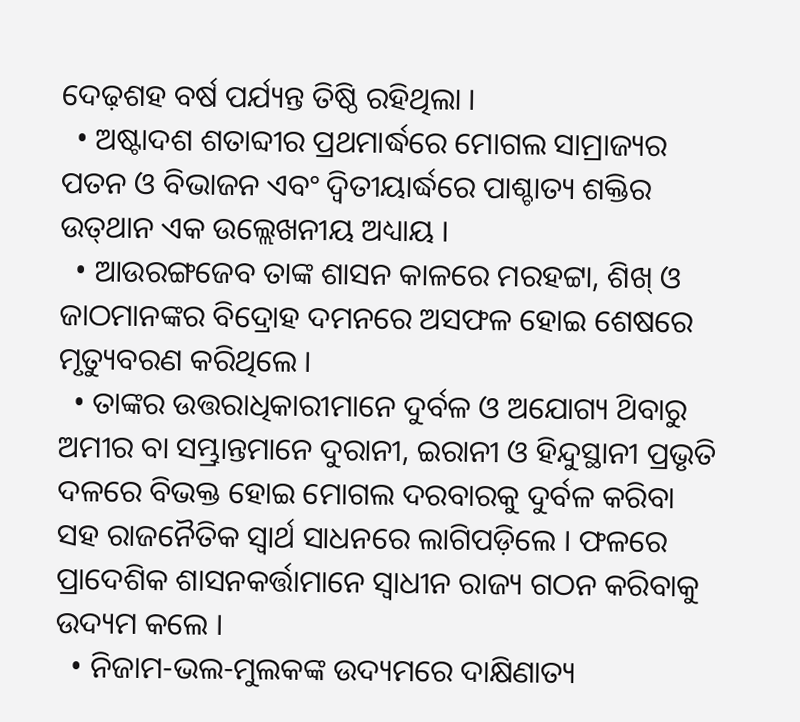ଦେଢ଼ଶହ ବର୍ଷ ପର୍ଯ୍ୟନ୍ତ ତିଷ୍ଠି ରହିଥିଲା ।
  • ଅଷ୍ଟାଦଶ ଶତାବ୍ଦୀର ପ୍ରଥମାର୍ଦ୍ଧରେ ମୋଗଲ ସାମ୍ରାଜ୍ୟର ପତନ ଓ ବିଭାଜନ ଏବଂ ଦ୍ଵିତୀୟାର୍ଦ୍ଧରେ ପାଶ୍ଚାତ୍ୟ ଶକ୍ତିର ଉତ୍‌ଥାନ ଏକ ଉଲ୍ଲେଖନୀୟ ଅଧ୍ୟାୟ ।
  • ଆଉରଙ୍ଗଜେବ ତାଙ୍କ ଶାସନ କାଳରେ ମରହଟ୍ଟା, ଶିଖ୍ ଓ ଜାଠମାନଙ୍କର ବିଦ୍ରୋହ ଦମନରେ ଅସଫଳ ହୋଇ ଶେଷରେ ମୃତ୍ୟୁବରଣ କରିଥିଲେ ।
  • ତାଙ୍କର ଉତ୍ତରାଧିକାରୀମାନେ ଦୁର୍ବଳ ଓ ଅଯୋଗ୍ୟ ଥ‌ିବାରୁ ଅମୀର ବା ସମ୍ଭ୍ରାନ୍ତମାନେ ଦୁରାନୀ, ଇରାନୀ ଓ ହିନ୍ଦୁସ୍ଥାନୀ ପ୍ରଭୃତି ଦଳରେ ବିଭକ୍ତ ହୋଇ ମୋଗଲ ଦରବାରକୁ ଦୁର୍ବଳ କରିବା ସହ ରାଜନୈତିକ ସ୍ବାର୍ଥ ସାଧନରେ ଲାଗିପଡ଼ିଲେ । ଫଳରେ ପ୍ରାଦେଶିକ ଶାସନକର୍ତ୍ତାମାନେ ସ୍ଵାଧୀନ ରାଜ୍ୟ ଗଠନ କରିବାକୁ ଉଦ୍ୟମ କଲେ ।
  • ନିଜାମ-ଭଲ-ମୁଲକଙ୍କ ଉଦ୍ୟମରେ ଦାକ୍ଷିଣାତ୍ୟ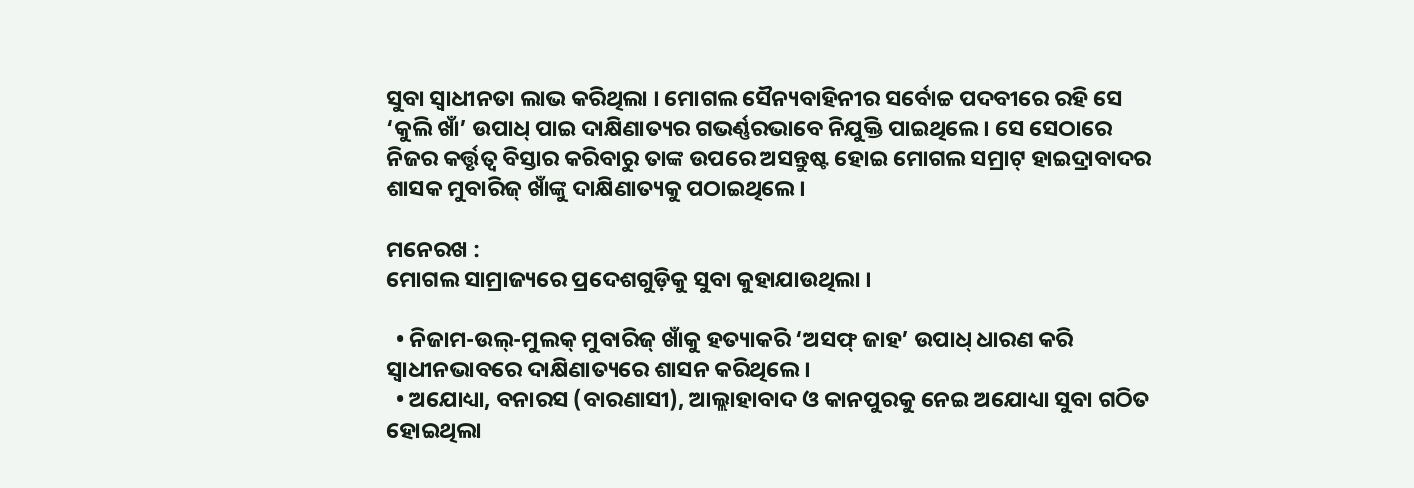ସୁବା ସ୍ଵାଧୀନତା ଲାଭ କରିଥିଲା । ମୋଗଲ ସୈନ୍ୟବାହିନୀର ସର୍ବୋଚ୍ଚ ପଦବୀରେ ରହି ସେ ‘କୁଲି ଖାଁ’ ଉପାଧ୍ ପାଇ ଦାକ୍ଷିଣାତ୍ୟର ଗଭର୍ଣ୍ଣରଭାବେ ନିଯୁକ୍ତି ପାଇଥିଲେ । ସେ ସେଠାରେ ନିଜର କର୍ତ୍ତୃତ୍ଵ ବିସ୍ତାର କରିବାରୁ ତାଙ୍କ ଉପରେ ଅସନ୍ତୁଷ୍ଟ ହୋଇ ମୋଗଲ ସମ୍ରାଟ୍ ହାଇଦ୍ରାବାଦର ଶାସକ ମୁବାରିଜ୍ ଖାଁଙ୍କୁ ଦାକ୍ଷିଣାତ୍ୟକୁ ପଠାଇଥିଲେ ।

ମନେରଖ :
ମୋଗଲ ସାମ୍ରାଜ୍ୟରେ ପ୍ରଦେଶଗୁଡ଼ିକୁ ସୁବା କୁହାଯାଉଥିଲା ।

  • ନିଜାମ-ଉଲ୍-ମୁଲକ୍ ମୁବାରିଜ୍ ଖାଁକୁ ହତ୍ୟାକରି ‘ଅସଫ୍ ଜାହ’ ଉପାଧ୍ ଧାରଣ କରି ସ୍ଵାଧୀନଭାବରେ ଦାକ୍ଷିଣାତ୍ୟରେ ଶାସନ କରିଥିଲେ ।
  • ଅଯୋଧ୍ୟା, ବନାରସ (ବାରଣାସୀ), ଆଲ୍ଲାହାବାଦ ଓ କାନପୁରକୁ ନେଇ ଅଯୋଧ୍ୟା ସୁବା ଗଠିତ ହୋଇଥିଲା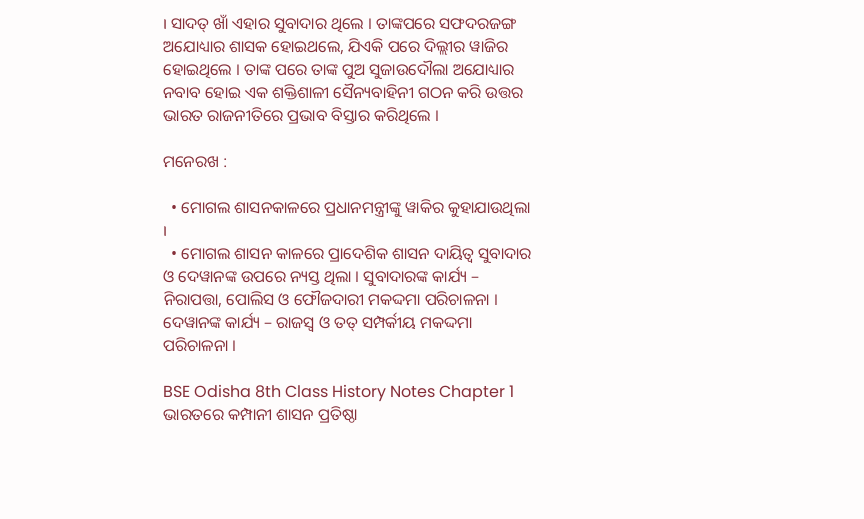। ସାଦତ୍ ଖାଁ ଏହାର ସୁବାଦାର ଥିଲେ । ତାଙ୍କପରେ ସଫଦରଜଙ୍ଗ ଅଯୋଧ୍ୟାର ଶାସକ ହୋଇଥଲେ, ଯିଏକି ପରେ ଦିଲ୍ଲୀର ୱାଜିର ହୋଇଥିଲେ । ତାଙ୍କ ପରେ ତାଙ୍କ ପୁଅ ସୁଜାଉଦୌଲା ଅଯୋଧ୍ୟାର ନବାବ ହୋଇ ଏକ ଶକ୍ତିଶାଳୀ ସୈନ୍ୟବାହିନୀ ଗଠନ କରି ଉତ୍ତର ଭାରତ ରାଜନୀତିରେ ପ୍ରଭାବ ବିସ୍ତାର କରିଥିଲେ ।

ମନେରଖ :

  • ମୋଗଲ ଶାସନକାଳରେ ପ୍ରଧାନମନ୍ତ୍ରୀଙ୍କୁ ୱାକିର କୁହାଯାଉଥିଲା ।
  • ମୋଗଲ ଶାସନ କାଳରେ ପ୍ରାଦେଶିକ ଶାସନ ଦାୟିତ୍ଵ ସୁବାଦାର ଓ ଦେୱାନଙ୍କ ଉପରେ ନ୍ୟସ୍ତ ଥିଲା । ସୁବାଦାରଙ୍କ କାର୍ଯ୍ୟ – ନିରାପତ୍ତା, ପୋଲିସ ଓ ଫୌଜଦାରୀ ମକଦ୍ଦମା ପରିଚାଳନା । ଦେୱାନଙ୍କ କାର୍ଯ୍ୟ – ରାଜସ୍ଵ ଓ ତତ୍‌ ସମ୍ପର୍କୀୟ ମକଦ୍ଦମା ପରିଚାଳନା ।

BSE Odisha 8th Class History Notes Chapter 1 ଭାରତରେ କମ୍ପାନୀ ଶାସନ ପ୍ରତିଷ୍ଠା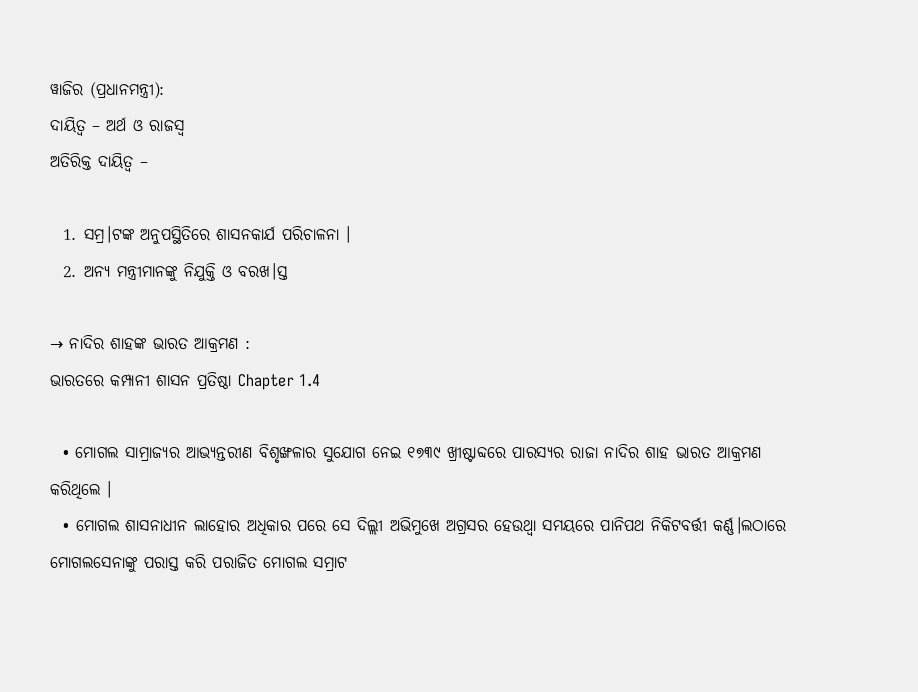ୱାଜିର (ପ୍ରଧାନମନ୍ତ୍ରୀ):
ଦାୟିତ୍ବ – ଅର୍ଥ ଓ ରାଜସ୍ୱ
ଅତିରିକ୍ତ ଦାୟିତ୍ବ –

  1. ସମ୍ର।ଟଙ୍କ ଅନୁପସ୍ଥିତିରେ ଶାସନକାର୍ଯ ପରିଚାଳନା ।
  2. ଅନ୍ୟ ମନ୍ତ୍ରୀମାନଙ୍କୁ ନିଯୁକ୍ତି ଓ ବରଖ।ସ୍ତ

→ ନାଦିର ଶାହଙ୍କ ଭାରତ ଆକ୍ରମଣ :
ଭାରତରେ କମ୍ପାନୀ ଶାସନ ପ୍ରତିଷ୍ଠା Chapter 1.4

  • ମୋଗଲ ସାମ୍ରାଜ୍ୟର ଆଭ୍ୟନ୍ତରୀଣ ବିଶୃଙ୍ଖଳାର ସୁଯୋଗ ନେଇ ୧୭୩୯ ଖ୍ରୀଷ୍ଟାବ୍ଦରେ ପାରସ୍ୟର ରାଜା ନାଦିର ଶାହ ଭାରତ ଆକ୍ରମଣ କରିଥିଲେ ।
  • ମୋଗଲ ଶାସନାଧୀନ ଲାହୋର ଅଧିକାର ପରେ ସେ ଦିଲ୍ଲୀ ଅଭିମୁଖେ ଅଗ୍ରସର ହେଉଥ୍ବା ସମୟରେ ପାନିପଥ ନିକିଟବର୍ତ୍ତୀ କର୍ଣ୍ଣ।ଲଠାରେ ମୋଗଲସେନାଙ୍କୁ ପରାସ୍ତ କରି ପରାଜିତ ମୋଗଲ ସମ୍ରାଟ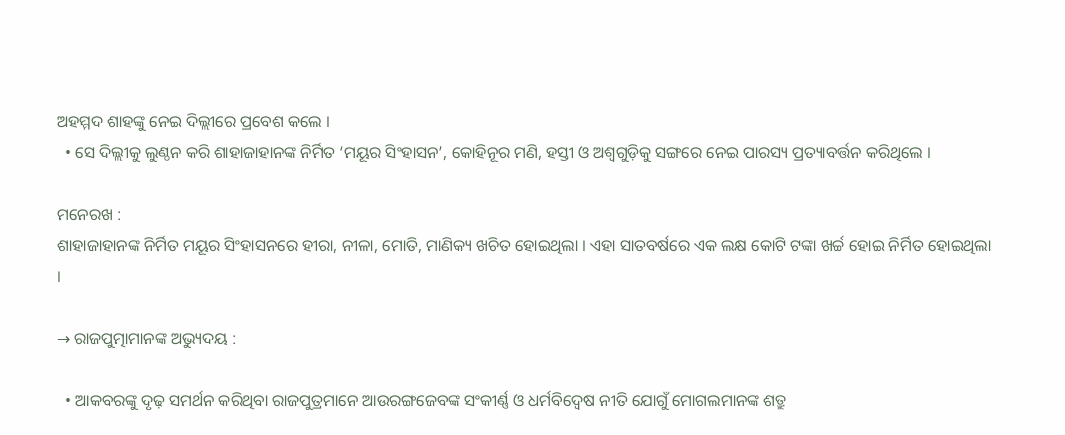ଅହମ୍ମଦ ଶାହଙ୍କୁ ନେଇ ଦିଲ୍ଲୀରେ ପ୍ରବେଶ କଲେ ।
  • ସେ ଦିଲ୍ଲୀକୁ ଲୁଣ୍ଠନ କରି ଶାହାଜାହାନଙ୍କ ନିର୍ମିତ ‘ମୟୂର ସିଂହାସନ’, କୋହିନୂର ମଣି, ହସ୍ତୀ ଓ ଅଶ୍ଵଗୁଡ଼ିକୁ ସଙ୍ଗରେ ନେଇ ପାରସ୍ୟ ପ୍ରତ୍ୟାବର୍ତ୍ତନ କରିଥିଲେ ।

ମନେରଖ :
ଶାହାଜାହାନଙ୍କ ନିର୍ମିତ ମୟୂର ସିଂହାସନରେ ହୀରା, ନୀଳା, ମୋତି, ମାଣିକ୍ୟ ଖଚିତ ହୋଇଥିଲା । ଏହା ସାତବର୍ଷରେ ଏକ ଲକ୍ଷ କୋଟି ଟଙ୍କା ଖର୍ଚ୍ଚ ହୋଇ ନିର୍ମିତ ହୋଇଥିଲା ।

→ ରାଜପୁତ୍ମାମାନଙ୍କ ଅଭ୍ୟୁଦୟ :

  • ଆକବରଙ୍କୁ ଦୃଢ଼ ସମର୍ଥନ କରିଥିବା ରାଜପୁତ୍ରମାନେ ଆଉରଙ୍ଗଜେବଙ୍କ ସଂକୀର୍ଣ୍ଣ ଓ ଧର୍ମବିଦ୍ବେଷ ନୀତି ଯୋଗୁଁ ମୋଗଲମାନଙ୍କ ଶତ୍ରୁ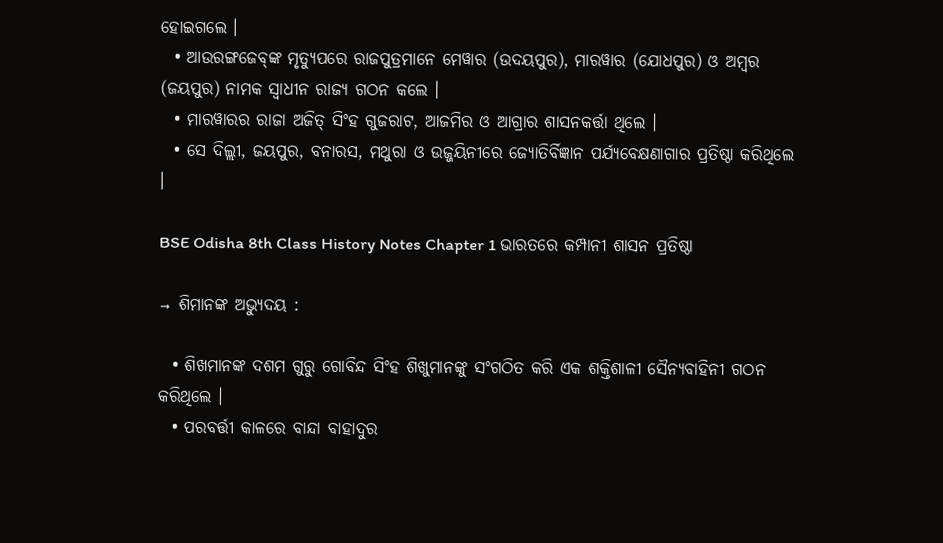ହୋଇଗଲେ ।
  • ଆଉରଙ୍ଗଜେବ୍‌ଙ୍କ ମୃତ୍ୟୁପରେ ରାଜପୁତ୍ରମାନେ ମେୱାର (ଉଦୟପୁର), ମାରୱାର (ଯୋଧପୁର) ଓ ଅମ୍ବର (ଜୟପୁର) ନାମକ ସ୍ଵାଧୀନ ରାଜ୍ୟ ଗଠନ କଲେ ।
  • ମାରୱାରର ରାଜା ଅଜିତ୍ ସିଂହ ଗୁଜରାଟ, ଆଜମିର ଓ ଆଗ୍ରାର ଶାସନକର୍ତ୍ତା ଥିଲେ ।
  • ସେ ଦିଲ୍ଲୀ, ଜୟପୁର, ବନାରସ, ମଥୁରା ଓ ଉଜ୍ଜୟିନୀରେ ଜ୍ୟୋତିର୍ବିଜ୍ଞାନ ପର୍ଯ୍ୟବେକ୍ଷଣାଗାର ପ୍ରତିଷ୍ଠା କରିଥିଲେ ।

BSE Odisha 8th Class History Notes Chapter 1 ଭାରତରେ କମ୍ପାନୀ ଶାସନ ପ୍ରତିଷ୍ଠା

→ ଶିମାନଙ୍କ ଅଭ୍ୟୁଦୟ :

  • ଶିଖମାନଙ୍କ ଦଶମ ଗୁରୁ ଗୋବିନ୍ଦ ସିଂହ ଶିଖୁମାନଙ୍କୁ ସଂଗଠିତ କରି ଏକ ଶକ୍ତିଶାଳୀ ସୈନ୍ୟବାହିନୀ ଗଠନ କରିଥିଲେ ।
  • ପରବର୍ତ୍ତୀ କାଳରେ ବାନ୍ଦା ବାହାଦୁର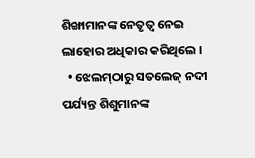ଶିଙ୍ଖାମାନଙ୍କ ନେତୃତ୍ଵ ନେଇ ଲାହୋର ଅଧିକାର କରିଥିଲେ ।
  • ଝେଲମ୍‌ଠାରୁ ସତଲେଜ୍ ନଦୀ ପର୍ଯ୍ୟନ୍ତ ଶିଶୁମାନଙ୍କ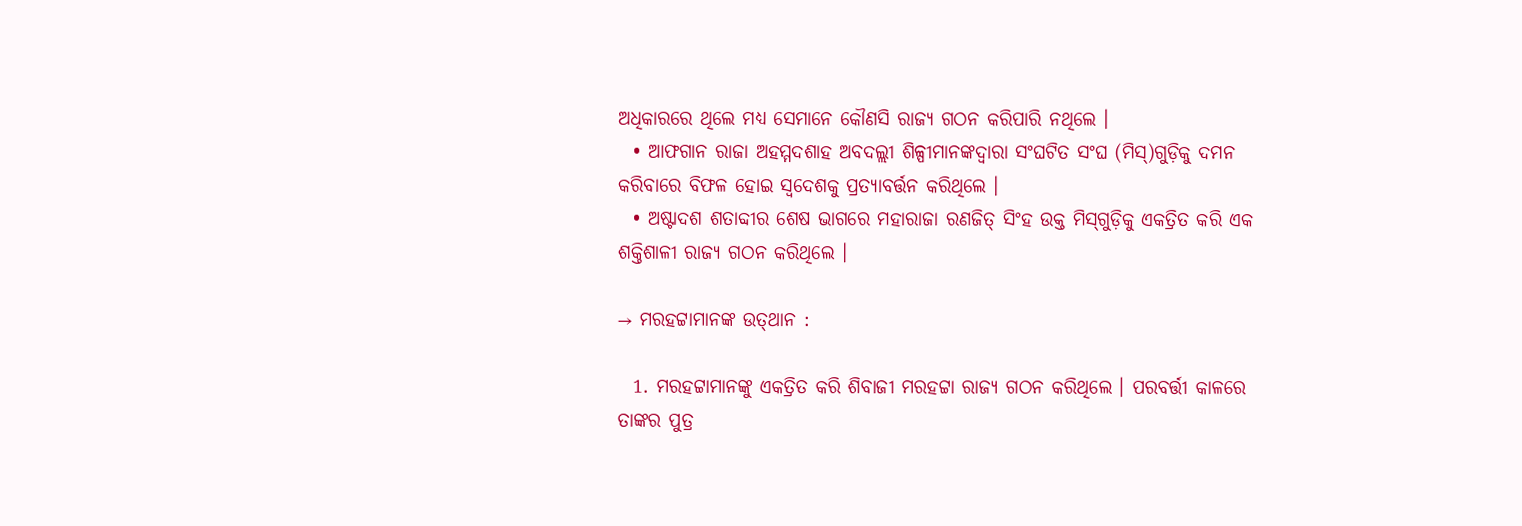ଅଧିକାରରେ ଥିଲେ ମଧ୍ୟ ସେମାନେ କୌଣସି ରାଜ୍ୟ ଗଠନ କରିପାରି ନଥିଲେ ।
  • ଆଫଗାନ ରାଜା ଅହମ୍ମଦଶାହ ଅବଦଲ୍ଲୀ ଶିଳ୍ପୀମାନଙ୍କଦ୍ୱାରା ସଂଘଟିତ ସଂଘ (ମିସ୍‌)ଗୁଡ଼ିକୁ ଦମନ କରିବାରେ ବିଫଳ ହୋଇ ସ୍ବଦେଶକୁ ପ୍ରତ୍ୟାବର୍ତ୍ତନ କରିଥିଲେ ।
  • ଅଷ୍ଟାଦଶ ଶତାବ୍ଦୀର ଶେଷ ଭାଗରେ ମହାରାଜା ରଣଜିତ୍ ସିଂହ ଉକ୍ତ ମିସ୍‌ଗୁଡ଼ିକୁ ଏକତ୍ରିତ କରି ଏକ ଶକ୍ତିଶାଳୀ ରାଜ୍ୟ ଗଠନ କରିଥିଲେ ।

→ ମରହଟ୍ଟାମାନଙ୍କ ଉତ୍‌ଥାନ :

  1. ମରହଟ୍ଟାମାନଙ୍କୁ ଏକତ୍ରିତ କରି ଶିବାଜୀ ମରହଟ୍ଟା ରାଜ୍ୟ ଗଠନ କରିଥିଲେ । ପରବର୍ତ୍ତୀ କାଳରେ ତାଙ୍କର ପୁତ୍ର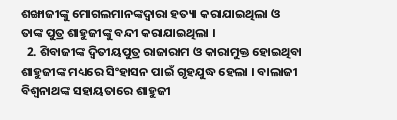ଶଙ୍ଖାଜୀଙ୍କୁ ମୋଗଲମାନଙ୍କଦ୍ୱାରା ହତ୍ୟା କରାଯାଇଥିଲା ଓ ତାଙ୍କ ପୁତ୍ର ଶାହୁଜୀଙ୍କୁ ବନ୍ଦୀ କରାଯାଇଥିଲା ।
  2. ଶିବାଜୀଙ୍କ ଦ୍ୱିତୀୟପୁତ୍ର ରାଜାରାମ ଓ କାରାମୁକ୍ତ ହୋଇଥିବା ଶାହୁଜୀଙ୍କ ମଧ୍ୟରେ ସିଂହାସନ ପାଇଁ ଗୃହଯୁଦ୍ଧ ହେଲା । ବାଲାଜୀ ବିଶ୍ଵନାଥଙ୍କ ସହାୟତାରେ ଶାହୁଜୀ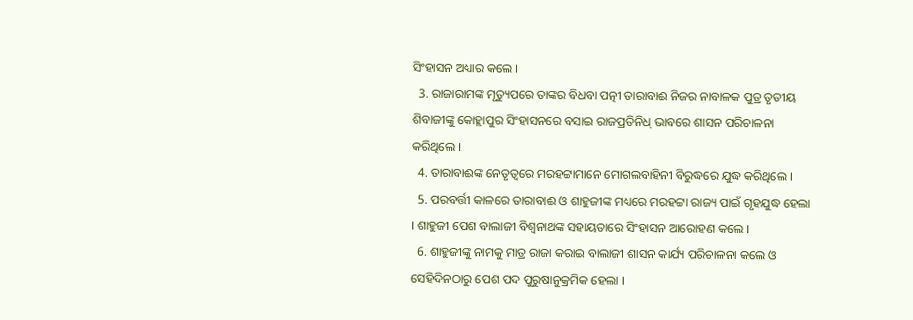ସିଂହାସନ ଅଧ୍ୟାର କଲେ ।
  3. ରାଜାରାମଙ୍କ ମୃତ୍ୟୁପରେ ତାଙ୍କର ବିଧବା ପତ୍ନୀ ତାରାବାଈ ନିଜର ନାବାଳକ ପୁତ୍ର ତୃତୀୟ ଶିବାଜୀଙ୍କୁ କୋହ୍ଲାପୁର ସିଂହାସନରେ ବସାଇ ରାଜପ୍ରତିନିଧ୍ ଭାବରେ ଶାସନ ପରିଚାଳନା କରିଥିଲେ ।
  4. ତାରାବାଈଙ୍କ ନେତୃତ୍ଵରେ ମରହଟ୍ଟାମାନେ ମୋଗଲବାହିନୀ ବିରୁଦ୍ଧରେ ଯୁଦ୍ଧ କରିଥିଲେ ।
  5. ପରବର୍ତ୍ତୀ କାଳରେ ତାରାବାଈ ଓ ଶାହୁଜୀଙ୍କ ମଧ୍ୟରେ ମରହଟ୍ଟା ରାଜ୍ୟ ପାଇଁ ଗୃହଯୁଦ୍ଧ ହେଲା । ଶାହୁଜୀ ପେଶ ବାଲାଜୀ ବିଶ୍ଵନାଥଙ୍କ ସହାୟତାରେ ସିଂହାସନ ଆରୋହଣ କଲେ ।
  6. ଶାହୁଜୀଙ୍କୁ ନାମକୁ ମାତ୍ର ରାଜା କରାଇ ବାଲାଜୀ ଶାସନ କାର୍ଯ୍ୟ ପରିଚାଳନା କଲେ ଓ ସେହିଦିନଠାରୁ ପେଶ ପଦ ପୁରୁଷାନୁକ୍ରମିକ ହେଲା ।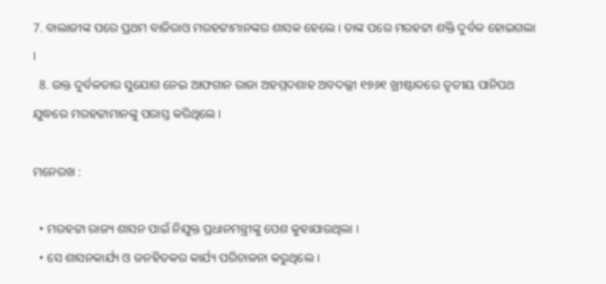7. ବାଲାଜୀଙ୍କ ପରେ ପ୍ରଥମ ବାଜିରାଓ ମରହଟ୍ଟାମାନଙ୍କର ଶାସକ ହେଲେ । ତାଙ୍କ ପରେ ମରହଟ୍ଟା ଶକ୍ତି ଦୁର୍ବଳ ହୋଇଗଲା ।
  8. ଉକ୍ତ ଦୁର୍ବଳତାର ସୁଯୋଗ ନେଇ ଆଫଗାନ ରାଜା ଅହମ୍ମଦଶାହ ଅବଦଲ୍ଲୀ ୧୭୬୧ ଖ୍ରୀଷ୍ଟାବ୍ଦରେ ତୃତୀୟ ପାନିପଥ ଯୁଦ୍ଧରେ ମରହଟ୍ଟାମାନଙ୍କୁ ପରାସ୍ତ କରିଥିଲେ ।

ମନେରଖ :

  • ମରହଟ୍ଟା ରାଜ୍ୟ ଶାସନ ପାଇଁ ନିଯୁକ୍ତ ପ୍ରଧାନମନ୍ତ୍ରୀଙ୍କୁ ପେଶ କୁହାଯାଉଥିଲା ।
  • ସେ ଶାସନକାର୍ଯ୍ୟ ଓ ଜନହିତକର କାର୍ଯ୍ୟ ପରିଚାଳନା କରୁଥିଲେ ।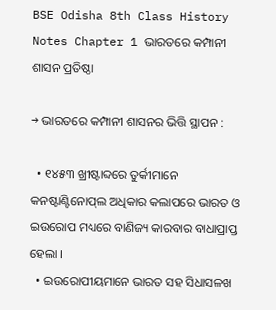BSE Odisha 8th Class History Notes Chapter 1 ଭାରତରେ କମ୍ପାନୀ ଶାସନ ପ୍ରତିଷ୍ଠା

→ ଭାରତରେ କମ୍ପାନୀ ଶାସନର ଭିତ୍ତି ସ୍ଥାପନ :

  • ୧୪୫୩ ଖ୍ରୀଷ୍ଟାବ୍ଦରେ ତୁର୍କୀମାନେ କନଷ୍ଟାଣ୍ଟିନୋପ୍‌ଲ ଅଧିକାର କଲାପରେ ଭାରତ ଓ ଇଉରୋପ ମଧ୍ୟରେ ବାଣିଜ୍ୟ କାରବାର ବାଧାପ୍ରାପ୍ତ ହେଲା ।
  • ଇଉରୋପୀୟମାନେ ଭାରତ ସହ ସିଧାସଳଖ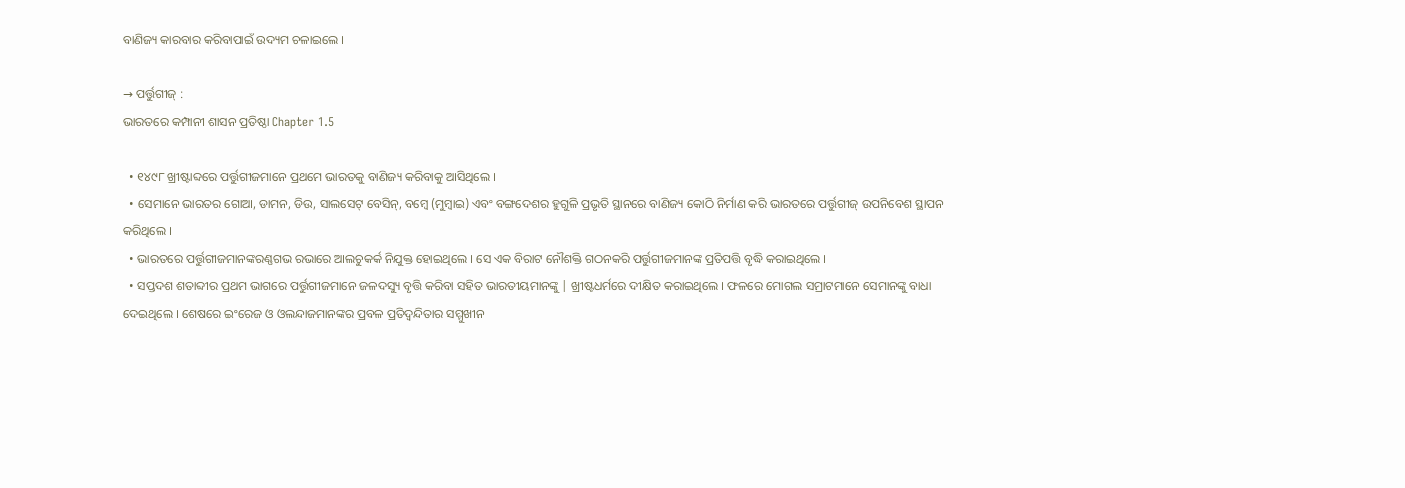ବାଣିଜ୍ୟ କାରବାର କରିବାପାଇଁ ଉଦ୍ୟମ ଚଳାଇଲେ ।

→ ପର୍ତ୍ତୁଗୀଜ୍ :
ଭାରତରେ କମ୍ପାନୀ ଶାସନ ପ୍ରତିଷ୍ଠା Chapter 1.5

  • ୧୪୯୮ ଖ୍ରୀଷ୍ଟାବ୍ଦରେ ପର୍ତ୍ତୁଗୀଜମାନେ ପ୍ରଥମେ ଭାରତକୁ ବାଣିଜ୍ୟ କରିବାକୁ ଆସିଥିଲେ ।
  • ସେମାନେ ଭାରତର ଗୋଆ, ଡାମନ, ଡିଉ, ସାଲସେଟ୍ ବେସିନ୍, ବମ୍ବେ (ମୁମ୍ବାଇ) ଏବଂ ବଙ୍ଗଦେଶର ହୁଗୁଳି ପ୍ରଭୃତି ସ୍ଥାନରେ ବାଣିଜ୍ୟ କୋଠି ନିର୍ମାଣ କରି ଭାରତରେ ପର୍ତ୍ତୁଗୀଜ୍ ଉପନିବେଶ ସ୍ଥାପନ କରିଥିଲେ ।
  • ଭାରତରେ ପର୍ତ୍ତୁଗୀଜମାନଙ୍କରଣ୍ଣଗଭ ରଭାରେ ଆଲଚୁକର୍କ ନିଯୁକ୍ତ ହୋଇଥିଲେ । ସେ ଏକ ବିରାଟ ନୌଶକ୍ତି ଗଠନକରି ପର୍ତ୍ତୁଗୀଜମାନଙ୍କ ପ୍ରତିପତ୍ତି ବୃଦ୍ଧି କରାଇଥିଲେ ।
  • ସପ୍ତଦଶ ଶତାବ୍ଦୀର ପ୍ରଥମ ଭାଗରେ ପର୍ତ୍ତୁଗୀଜମାନେ ଜଳଦସ୍ୟୁ ବୃତ୍ତି କରିବା ସହିତ ଭାରତୀୟମାନଙ୍କୁ | ଖ୍ରୀଷ୍ଟଧର୍ମରେ ଦୀକ୍ଷିତ କରାଇଥିଲେ । ଫଳରେ ମୋଗଲ ସମ୍ରାଟମାନେ ସେମାନଙ୍କୁ ବାଧା ଦେଇଥିଲେ । ଶେଷରେ ଇଂରେଜ ଓ ଓଲନ୍ଦାଜମାନଙ୍କର ପ୍ରବଳ ପ୍ରତିଦ୍ବନ୍ଦିତାର ସମ୍ମୁଖୀନ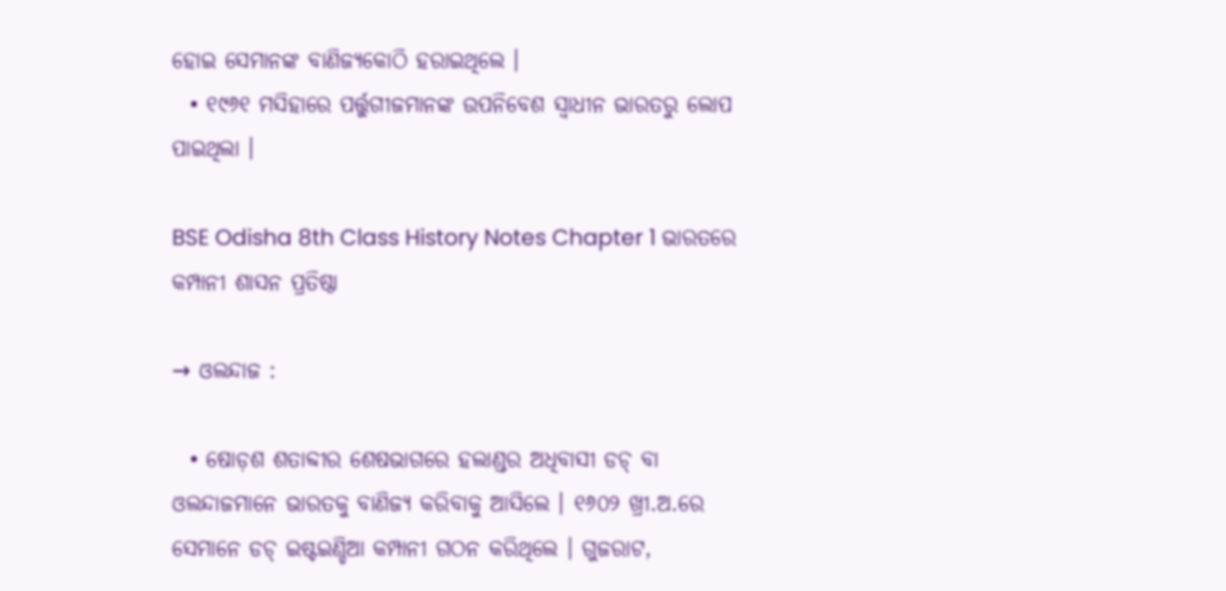ହୋଇ ସେମାନଙ୍କ ବାଣିଜ୍ୟକୋଠି ହରାଇଥିଲେ ।
  • ୧୯୬୧ ମସିହାରେ ପର୍ତ୍ତୁଗୀଜମାନଙ୍କ ଉପନିବେଶ ସ୍ଵାଧୀନ ଭାରତରୁ ଲୋପ ପାଇଥିଲା ।

BSE Odisha 8th Class History Notes Chapter 1 ଭାରତରେ କମ୍ପାନୀ ଶାସନ ପ୍ରତିଷ୍ଠା

→ ଓଲନ୍ଦାଜ :

  • ଷୋଡ଼ଶ ଶତାବ୍ଦୀର ଶେଷଭାଗରେ ହଲାଣ୍ଡର ଅଧିବାସୀ ଡଚ୍ ବା ଓଲନ୍ଦାଜମାନେ ଭାରତକୁ ବାଣିଜ୍ୟ କରିବାକୁ ଆସିଲେ । ୧୬୦୨ ଖ୍ରୀ.ଅ.ରେ ସେମାନେ ଡଚ୍ ଇଷ୍ଟଇଣ୍ଡିଆ କମ୍ପାନୀ ଗଠନ କରିଥିଲେ । ଗୁଜରାଟ,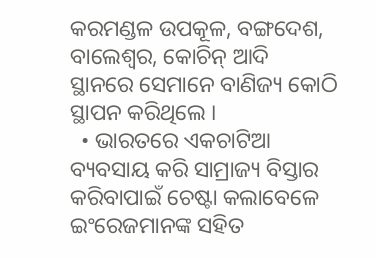କରମଣ୍ଡଳ ଉପକୂଳ, ବଙ୍ଗଦେଶ, ବାଲେଶ୍ୱର, କୋଚିନ୍ ଆଦି ସ୍ଥାନରେ ସେମାନେ ବାଣିଜ୍ୟ କୋଠି ସ୍ଥାପନ କରିଥିଲେ ।
  • ଭାରତରେ ଏକଚାଟିଆ ବ୍ୟବସାୟ କରି ସାମ୍ରାଜ୍ୟ ବିସ୍ତାର କରିବାପାଇଁ ଚେଷ୍ଟା କଲାବେଳେ ଇଂରେଜମାନଙ୍କ ସହିତ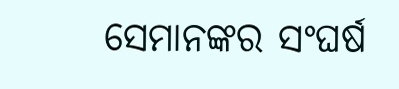ସେମାନଙ୍କର ସଂଘର୍ଷ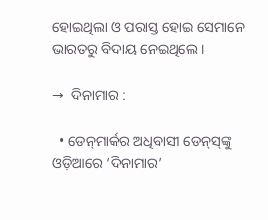ହୋଇଥିଲା ଓ ପରାସ୍ତ ହୋଇ ସେମାନେ ଭାରତରୁ ବିଦାୟ ନେଇଥିଲେ ।

→  ଦିନାମାର :

  • ଡେନ୍‌ମାର୍କର ଅଧିବାସୀ ଡେନ୍‌ସ୍‌ଙ୍କୁ ଓଡ଼ିଆରେ ‘ଦିନାମାର’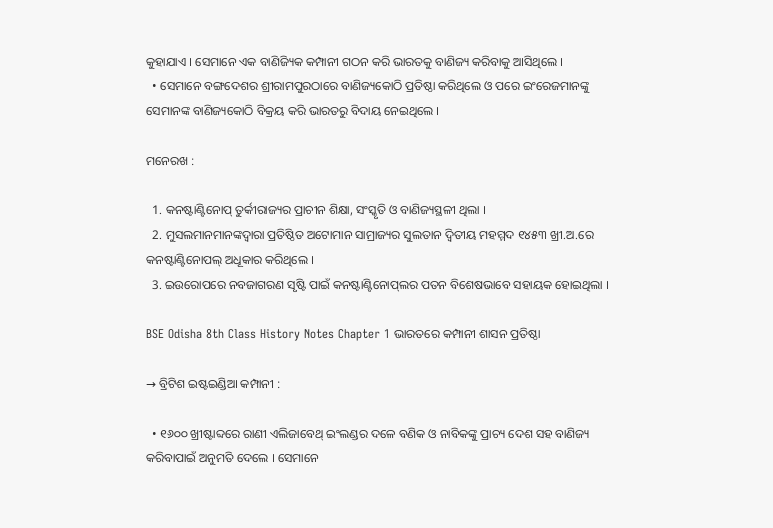କୁହାଯାଏ । ସେମାନେ ଏକ ବାଣିଜ୍ୟିକ କମ୍ପାନୀ ଗଠନ କରି ଭାରତକୁ ବାଣିଜ୍ୟ କରିବାକୁ ଆସିଥିଲେ ।
  • ସେମାନେ ବଙ୍ଗଦେଶର ଶ୍ରୀରାମପୁରଠାରେ ବାଣିଜ୍ୟକୋଠି ପ୍ରତିଷ୍ଠା କରିଥିଲେ ଓ ପରେ ଇଂରେଜମାନଙ୍କୁ ସେମାନଙ୍କ ବାଣିଜ୍ୟକୋଠି ବିକ୍ରୟ କରି ଭାରତରୁ ବିଦାୟ ନେଇଥିଲେ ।

ମନେରଖ :

  1. କନଷ୍ଟାଣ୍ଟିନୋପ୍‌ ତୁର୍କୀରାଜ୍ୟର ପ୍ରାଚୀନ ଶିକ୍ଷା, ସଂସ୍କୃତି ଓ ବାଣିଜ୍ୟସ୍ଥଳୀ ଥିଲା ।
  2. ମୁସଲମାନମାନଙ୍କଦ୍ଵାରା ପ୍ରତିଷ୍ଠିତ ଅଟୋମାନ ସାମ୍ରାଜ୍ୟର ସୁଲତାନ ଦ୍ଵିତୀୟ ମହମ୍ମଦ ୧୪୫୩ ଖ୍ରୀ.ଅ.ରେ କନଷ୍ଟାଣ୍ଟିନୋପଲ୍‌ ଅଧୂକାର କରିଥିଲେ ।
  3. ଇଉରୋପରେ ନବଜାଗରଣ ସୃଷ୍ଟି ପାଇଁ କନଷ୍ଟାଣ୍ଟିନୋପ୍‌ଲର ପତନ ବିଶେଷଭାବେ ସହାୟକ ହୋଇଥିଲା ।

BSE Odisha 8th Class History Notes Chapter 1 ଭାରତରେ କମ୍ପାନୀ ଶାସନ ପ୍ରତିଷ୍ଠା

→ ବ୍ରିଟିଶ ଇଷ୍ଟଇଣ୍ଡିଆ କମ୍ପାନୀ :

  • ୧୬୦୦ ଖ୍ରୀଷ୍ଟାବ୍ଦରେ ରାଣୀ ଏଲିଜାବେଥ୍ ଇଂଲଣ୍ଡର ଦଳେ ବଣିକ ଓ ନାବିକଙ୍କୁ ପ୍ରାଚ୍ୟ ଦେଶ ସହ ବାଣିଜ୍ୟ କରିବାପାଇଁ ଅନୁମତି ଦେଲେ । ସେମାନେ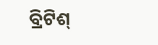ବ୍ରିଟିଶ୍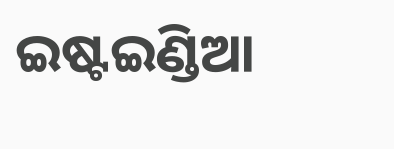ଇଷ୍ଟଇଣ୍ଡିଆ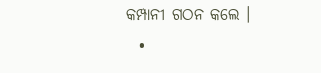କମ୍ପାନୀ ଗଠନ କଲେ ।
  •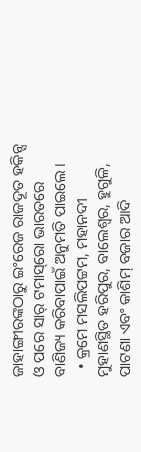ଜାହାଙ୍ଗୀରଙ୍କଠାରୁ ଇଂରେଜ ରାଜଦୂତ ହକିନ୍ସ ଓ ପରେ ସାର୍ ଟମାସ୍‌ରୋ ଭାରତରେ ବାଣିଜ୍ୟ କରିବାପାଇଁ ଅନୁମତି ପାଇଲେ ।
  • କ୍ରମେ ମସଲିପଟ୍ଟମ, ମହାନଦୀ ମୁହାଣସ୍ଥିତ ହରିପୁର, ବାଲେଶ୍ଵର, ହୁଗୁଳି, ପାଟଣା ଏବଂ କାଶିମ୍ ବଜାର ଆଦି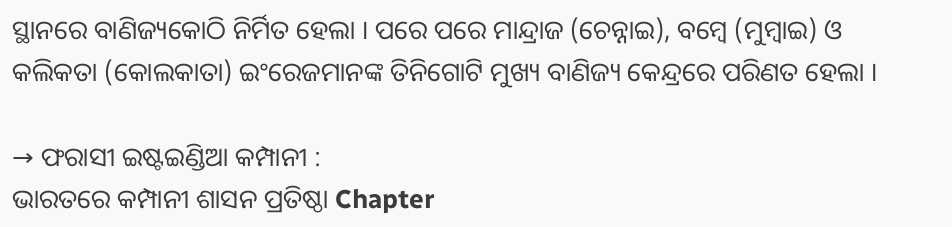ସ୍ଥାନରେ ବାଣିଜ୍ୟକୋଠି ନିର୍ମିତ ହେଲା । ପରେ ପରେ ମାନ୍ଦ୍ରାଜ (ଚେନ୍ନାଇ), ବମ୍ବେ (ମୁମ୍ବାଇ) ଓ କଲିକତା (କୋଲକାତା) ଇଂରେଜମାନଙ୍କ ତିନିଗୋଟି ମୁଖ୍ୟ ବାଣିଜ୍ୟ କେନ୍ଦ୍ରରେ ପରିଣତ ହେଲା ।

→ ଫରାସୀ ଇଷ୍ଟଇଣ୍ଡିଆ କମ୍ପାନୀ :
ଭାରତରେ କମ୍ପାନୀ ଶାସନ ପ୍ରତିଷ୍ଠା Chapter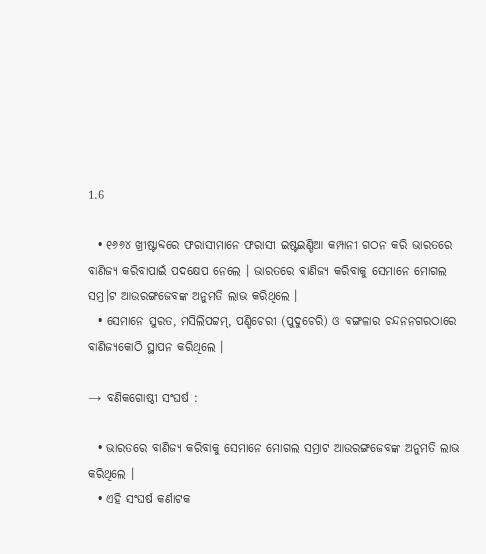1.6

  • ୧୬୬୪ ଖ୍ରୀଷ୍ଟାବ୍ଦରେ ଫରାସୀମାନେ ଫରାସୀ ଇଷ୍ଟଇଣ୍ଡିଆ କମ୍ପାନୀ ଗଠନ କରି ଭାରତରେ ବାଣିଜ୍ୟ କରିବାପାଇଁ ପଦକ୍ଷେପ ନେଲେ । ଭାରତରେ ବାଣିଜ୍ୟ କରିବାକୁ ସେମାନେ ମୋଗଲ ସମ୍ର।ଟ ଆଉରଙ୍ଗଜେବଙ୍କ ଅନୁମତି ଲାଭ କରିଥିଲେ ।
  • ସେମାନେ ସୁରତ, ମସିଲିପଟ୍ଟମ୍, ପଣ୍ଡିଚେରୀ (ପୁଦୁଚେରି) ଓ ବଙ୍ଗଳାର ଚନ୍ଦନନଗରଠାରେ ବାଣିଜ୍ୟକୋଠି ସ୍ଥାପନ କରିଥିଲେ ।

→ ବଣିକଗୋଷ୍ଠୀ ସଂଘର୍ଷ :

  • ଭାରତରେ ବାଣିଜ୍ୟ କରିବାକୁ ସେମାନେ ମୋଗଲ ସମ୍ରାଟ ଆଉରଙ୍ଗଜେବଙ୍କ ଅନୁମତି ଲାଭ କରିଥିଲେ ।
  • ଏହି ସଂଘର୍ଷ କର୍ଣାଟକ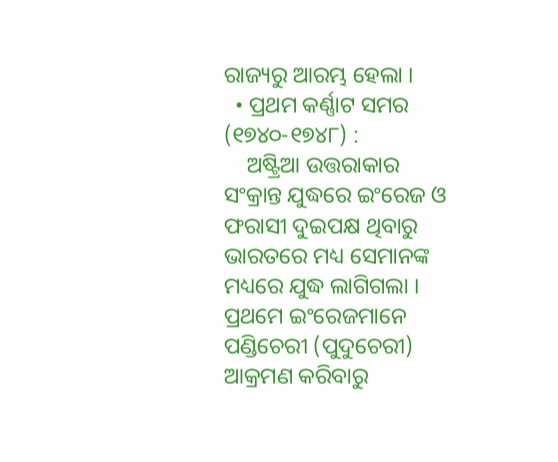ରାଜ୍ୟରୁ ଆରମ୍ଭ ହେଲା ।
  • ପ୍ରଥମ କର୍ଣ୍ଣାଟ ସମର (୧୭୪୦-୧୭୪୮) :
    ଅଷ୍ଟ୍ରିଆ ଉତ୍ତରାକାର ସଂକ୍ରାନ୍ତ ଯୁଦ୍ଧରେ ଇଂରେଜ ଓ ଫରାସୀ ଦୁଇପକ୍ଷ ଥିବାରୁ ଭାରତରେ ମଧ୍ୟ ସେମାନଙ୍କ ମଧ୍ୟରେ ଯୁଦ୍ଧ ଲାଗିଗଲା । ପ୍ରଥମେ ଇଂରେଜମାନେ ପଣ୍ଡିଚେରୀ (ପୁଦୁଚେରୀ) ଆକ୍ରମଣ କରିବାରୁ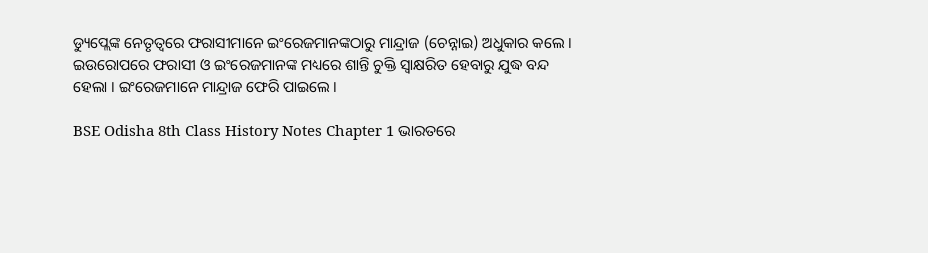ଡ୍ୟୁପ୍ଲେଙ୍କ ନେତୃତ୍ବରେ ଫରାସୀମାନେ ଇଂରେଜମାନଙ୍କଠାରୁ ମାନ୍ଦ୍ରାଜ (ଚେନ୍ନାଇ) ଅଧୁକାର କଲେ । ଇଉରୋପରେ ଫରାସୀ ଓ ଇଂରେଜମାନଙ୍କ ମଧ୍ୟରେ ଶାନ୍ତି ଚୁକ୍ତି ସ୍ବାକ୍ଷରିତ ହେବାରୁ ଯୁଦ୍ଧ ବନ୍ଦ ହେଲା । ଇଂରେଜମାନେ ମାନ୍ଦ୍ରାଜ ଫେରି ପାଇଲେ ।

BSE Odisha 8th Class History Notes Chapter 1 ଭାରତରେ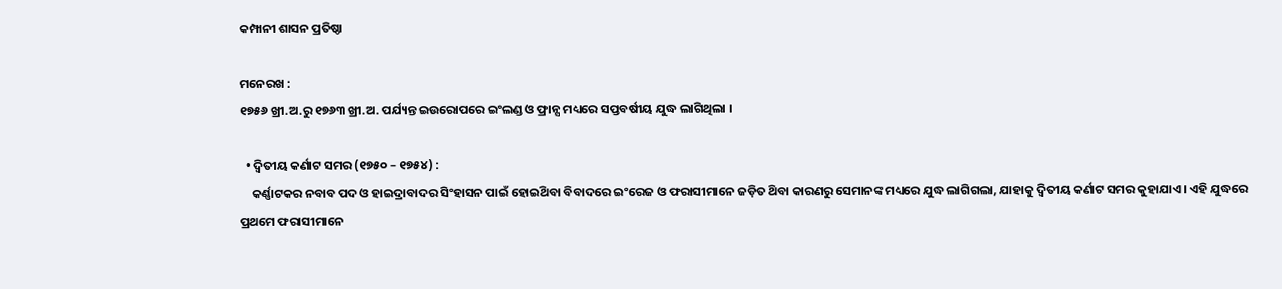କମ୍ପାନୀ ଶାସନ ପ୍ରତିଷ୍ଠା

ମନେରଖ :
୧୭୫୬ ଖ୍ରୀ.ଅ.ରୁ ୧୭୬୩ ଖ୍ରୀ.ଅ. ପର୍ଯ୍ୟନ୍ତ ଇଉରୋପରେ ଇଂଲଣ୍ଡ ଓ ଫ୍ରାନ୍ସ ମଧ୍ୟରେ ସପ୍ତବର୍ଷୀୟ ଯୁଦ୍ଧ ଲାଗିଥିଲା ।

  • ଦ୍ବିତୀୟ କର୍ଣାଟ ସମର (୧୭୫୦ – ୧୭୫୪) :
    କର୍ଣ୍ଣାଟକର ନବାବ ପଦ ଓ ହାଇଦ୍ରାବାଦର ସିଂହାସନ ପାଇଁ ହୋଇଥ‌ିବା ବିବାଦରେ ଇଂରେଜ ଓ ଫରାସୀମାନେ ଜଡ଼ିତ ଥ‌ିବା କାରଣରୁ ସେମାନଙ୍କ ମଧ୍ୟରେ ଯୁଦ୍ଧ ଲାଗିଗଲା, ଯାହାକୁ ଦ୍ବିତୀୟ କର୍ଣାଟ ସମର କୁହାଯାଏ । ଏହି ଯୁଦ୍ଧରେ ପ୍ରଥମେ ଫରାସୀମାନେ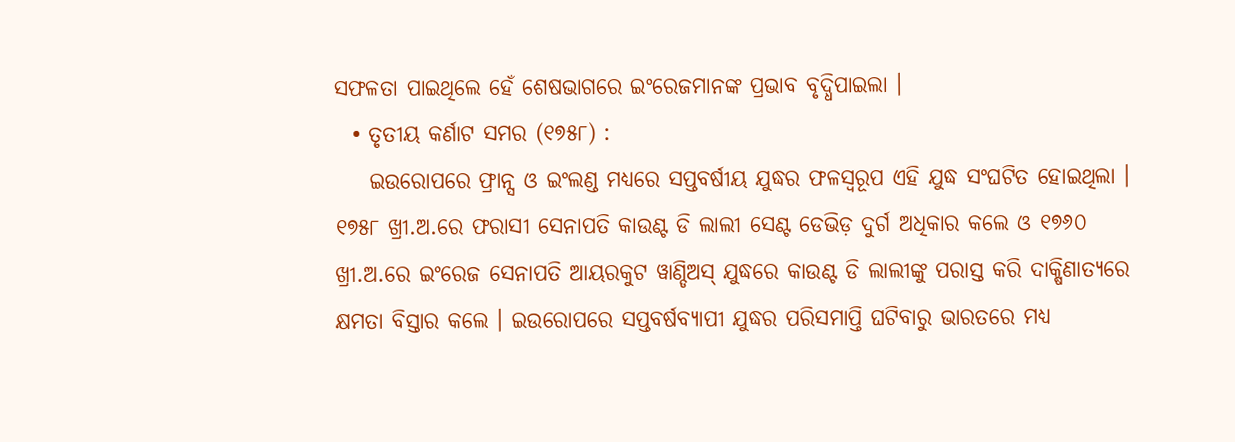ସଫଳତା ପାଇଥିଲେ ହେଁ ଶେଷଭାଗରେ ଇଂରେଜମାନଙ୍କ ପ୍ରଭାବ ବୃଦ୍ଧିପାଇଲା ।
  • ତୃତୀୟ କର୍ଣାଟ ସମର (୧୭୫୮) :
    ଇଉରୋପରେ ଫ୍ରାନ୍ସ ଓ ଇଂଲଣ୍ଡ ମଧ୍ୟରେ ସପ୍ତବର୍ଷୀୟ ଯୁଦ୍ଧର ଫଳସ୍ବରୂପ ଏହି ଯୁଦ୍ଧ ସଂଘଟିତ ହୋଇଥିଲା । ୧୭୫୮ ଖ୍ରୀ.ଅ.ରେ ଫରାସୀ ସେନାପତି କାଉଣ୍ଟ ଡି ଲାଲୀ ସେଣ୍ଟ ଡେଭିଡ଼ ଦୁର୍ଗ ଅଧିକାର କଲେ ଓ ୧୭୬୦ ଖ୍ରୀ.ଅ.ରେ ଇଂରେଜ ସେନାପତି ଆୟରକୁଟ ୱାଣ୍ଡିଅସ୍ ଯୁଦ୍ଧରେ କାଉଣ୍ଟ ଡି ଲାଲୀଙ୍କୁ ପରାସ୍ତ କରି ଦାକ୍ଷିଣାତ୍ୟରେ କ୍ଷମତା ବିସ୍ତାର କଲେ । ଇଉରୋପରେ ସପ୍ତବର୍ଷବ୍ୟାପୀ ଯୁଦ୍ଧର ପରିସମାପ୍ତି ଘଟିବାରୁ ଭାରତରେ ମଧ୍ୟ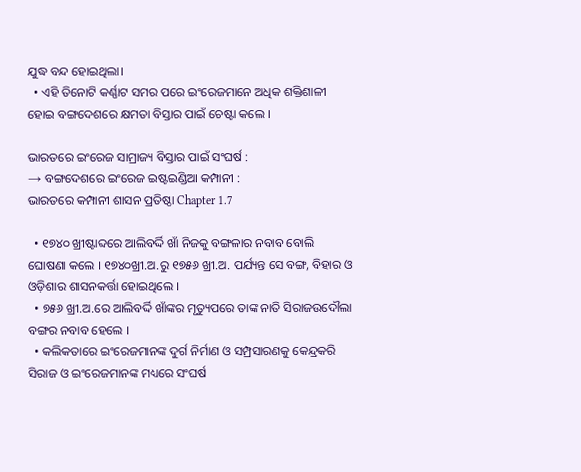ଯୁଦ୍ଧ ବନ୍ଦ ହୋଇଥିଲା।
  • ଏହି ତିନୋଟି କର୍ଣ୍ଣାଟ ସମର ପରେ ଇଂରେଜମାନେ ଅଧିକ ଶକ୍ତିଶାଳୀ ହୋଇ ବଙ୍ଗଦେଶରେ କ୍ଷମତା ବିସ୍ତାର ପାଇଁ ଚେଷ୍ଟା କଲେ ।

ଭାରତରେ ଇଂରେଜ ସାମ୍ରାଜ୍ୟ ବିସ୍ତାର ପାଇଁ ସଂଘର୍ଷ :
→ ବଙ୍ଗଦେଶରେ ଇଂରେଜ ଇଷ୍ଟଇଣ୍ଡିଆ କମ୍ପାନୀ :
ଭାରତରେ କମ୍ପାନୀ ଶାସନ ପ୍ରତିଷ୍ଠା Chapter 1.7

  • ୧୭୪୦ ଖ୍ରୀଷ୍ଟାବ୍ଦରେ ଆଲିବର୍ଦ୍ଦି ଖାଁ ନିଜକୁ ବଙ୍ଗଳାର ନବାବ ବୋଲି ଘୋଷଣା କଲେ । ୧୭୪୦ଖ୍ରୀ.ଅ.ରୁ ୧୭୫୬ ଖ୍ରୀ.ଅ. ପର୍ଯ୍ୟନ୍ତ ସେ ବଙ୍ଗ, ବିହାର ଓ ଓଡ଼ିଶାର ଶାସନକର୍ତ୍ତା ହୋଇଥିଲେ ।
  • ୭୫୬ ଖ୍ରୀ.ଅ.ରେ ଆଲିବର୍ଦ୍ଦି ଖାଁଙ୍କର ମୃତ୍ୟୁପରେ ତାଙ୍କ ନାତି ସିରାଜଉଦୌଲା ବଙ୍ଗର ନବାବ ହେଲେ ।
  • କଲିକତାରେ ଇଂରେଜମାନଙ୍କ ଦୁର୍ଗ ନିର୍ମାଣ ଓ ସମ୍ପ୍ରସାରଣକୁ କେନ୍ଦ୍ରକରି ସିରାଜ ଓ ଇଂରେଜମାନଙ୍କ ମଧ୍ୟରେ ସଂଘର୍ଷ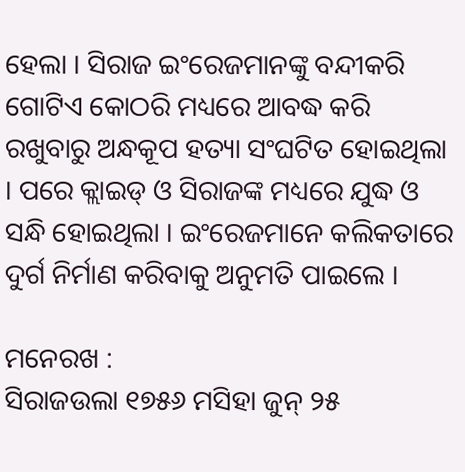ହେଲା । ସିରାଜ ଇଂରେଜମାନଙ୍କୁ ବନ୍ଦୀକରି ଗୋଟିଏ କୋଠରି ମଧ୍ୟରେ ଆବଦ୍ଧ କରି ରଖୁବାରୁ ଅନ୍ଧକୂପ ହତ୍ୟା ସଂଘଟିତ ହୋଇଥିଲା । ପରେ କ୍ଲାଇଡ୍ ଓ ସିରାଜଙ୍କ ମଧ୍ୟରେ ଯୁଦ୍ଧ ଓ ସନ୍ଧି ହୋଇଥିଲା । ଇଂରେଜମାନେ କଲିକତାରେ ଦୁର୍ଗ ନିର୍ମାଣ କରିବାକୁ ଅନୁମତି ପାଇଲେ ।

ମନେରଖ :
ସିରାଜଉଲା ୧୭୫୬ ମସିହା ଜୁନ୍ ୨୫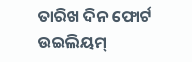ତାରିଖ ଦିନ ଫୋର୍ଟ ଉଇଲିୟମ୍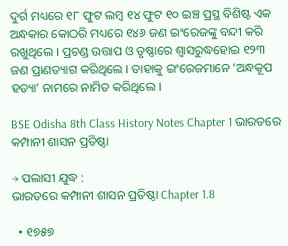ଦୁର୍ଗ ମଧ୍ୟରେ ୧୮ ଫୁଟ ଲମ୍ବ ୧୪ ଫୁଟ ୧୦ ଇଞ୍ଚ ପ୍ରସ୍ଥ ବିଶିଷ୍ଟ ଏକ ଅନ୍ଧକାର କୋଠରି ମଧ୍ୟରେ ୧୪୬ ଜଣ ଇଂରେଜଙ୍କୁ ବନ୍ଦୀ କରି ରଖୁଥିଲେ । ପ୍ରଚଣ୍ଡ ଉତ୍ତାପ ଓ ତୃଷ୍ଣାରେ ଶ୍ଵାସରୁଦ୍ଧହୋଇ ୧୨୩ ଜଣ ପ୍ରାଣତ୍ୟାଗ କରିଥିଲେ । ତାହାକୁ ଇଂରେଜମାନେ ‘ଅନ୍ଧକୂପ ହତ୍ୟା’ ନାମରେ ନାମିତ କରିଥିଲେ ।

BSE Odisha 8th Class History Notes Chapter 1 ଭାରତରେ କମ୍ପାନୀ ଶାସନ ପ୍ରତିଷ୍ଠା

→ ପଲାସୀ ଯୁଦ୍ଧ :
ଭାରତରେ କମ୍ପାନୀ ଶାସନ ପ୍ରତିଷ୍ଠା Chapter 1.8

  • ୧୭୫୭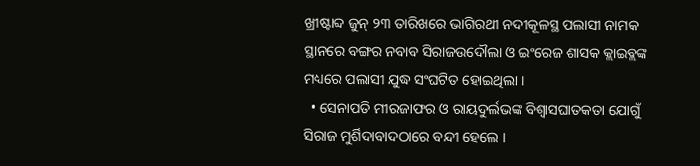ଖ୍ରୀଷ୍ଟାବ୍ଦ ଜୁନ୍ ୨୩ ତାରିଖରେ ଭାଗିରଥୀ ନଦୀକୂଳସ୍ଥ ପଲାସୀ ନାମକ ସ୍ଥାନରେ ବଙ୍ଗର ନବାବ ସିରାଜଉଦୌଲା ଓ ଇଂରେଜ ଶାସକ କ୍ଲାଇବ୍ଲଙ୍କ ମଧ୍ୟରେ ପଲାସୀ ଯୁଦ୍ଧ ସଂଘଟିତ ହୋଇଥିଲା ।
  • ସେନାପତି ମୀରଜାଫର ଓ ରାୟଦୁର୍ଲଭଙ୍କ ବିଶ୍ୱାସଘାତକତା ଯୋଗୁଁ ସିରାଜ ମୁର୍ଶିଦାବାଦଠାରେ ବନ୍ଦୀ ହେଲେ ।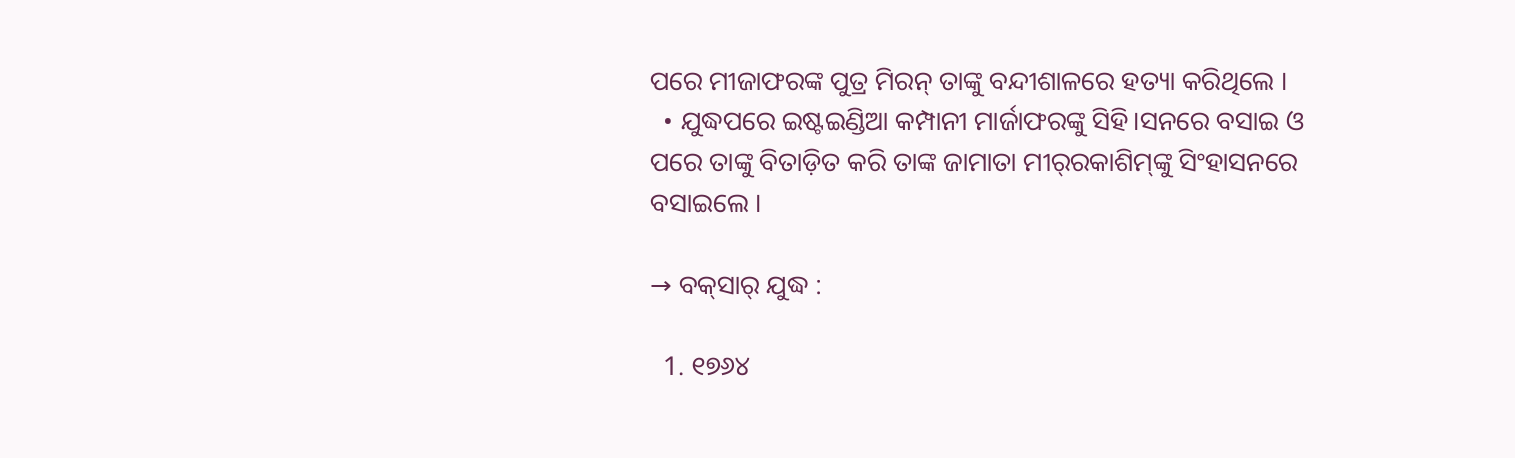ପରେ ମୀଜାଫରଙ୍କ ପୁତ୍ର ମିରନ୍ ତାଙ୍କୁ ବନ୍ଦୀଶାଳରେ ହତ୍ୟା କରିଥିଲେ ।
  • ଯୁଦ୍ଧପରେ ଇଷ୍ଟଇଣ୍ଡିଆ କମ୍ପାନୀ ମାର୍ଜାଫରଙ୍କୁ ସିହି।ସନରେ ବସାଇ ଓ ପରେ ତାଙ୍କୁ ବିତାଡ଼ିତ କରି ତାଙ୍କ ଜାମାତା ମୀର୍‌ରକାଶିମ୍‌ଙ୍କୁ ସିଂହାସନରେ ବସାଇଲେ ।

→ ବକ୍‌ସାର୍ ଯୁଦ୍ଧ :

  1. ୧୭୬୪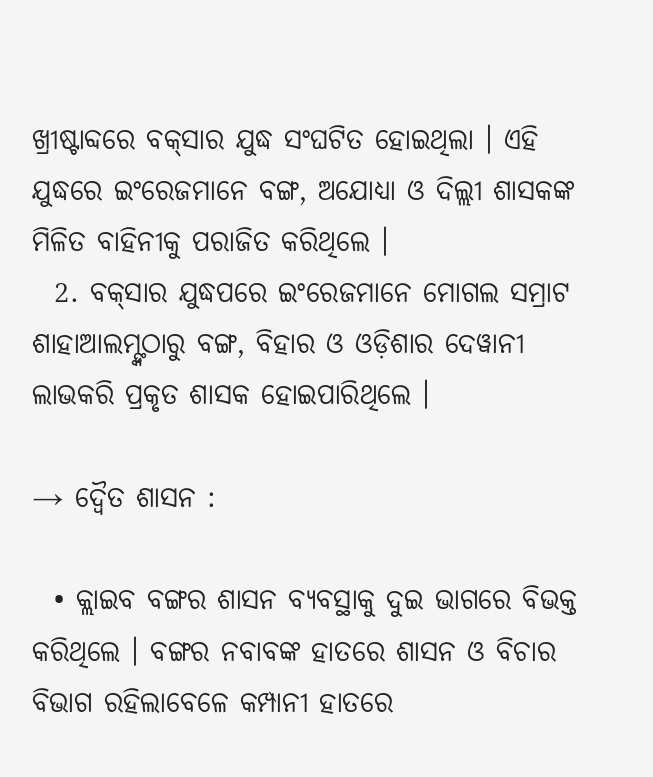ଖ୍ରୀଷ୍ଟାବ୍ଦରେ ବକ୍‌ସାର ଯୁଦ୍ଧ ସଂଘଟିତ ହୋଇଥିଲା । ଏହି ଯୁଦ୍ଧରେ ଇଂରେଜମାନେ ବଙ୍ଗ, ଅଯୋଧ୍ୟା ଓ ଦିଲ୍ଲୀ ଶାସକଙ୍କ ମିଳିତ ବାହିନୀକୁ ପରାଜିତ କରିଥିଲେ ।
  2. ବକ୍‌ସାର ଯୁଦ୍ଧପରେ ଇଂରେଜମାନେ ମୋଗଲ ସମ୍ରାଟ ଶାହାଆଲମ୍ଙ୍କଠାରୁ ବଙ୍ଗ, ବିହାର ଓ ଓଡ଼ିଶାର ଦେୱାନୀ ଲାଭକରି ପ୍ରକୃତ ଶାସକ ହୋଇପାରିଥିଲେ ।

→ ଦ୍ଵୈତ ଶାସନ :

  • କ୍ଲାଇବ ବଙ୍ଗର ଶାସନ ବ୍ୟବସ୍ଥାକୁ ଦୁଇ ଭାଗରେ ବିଭକ୍ତ କରିଥିଲେ । ବଙ୍ଗର ନବାବଙ୍କ ହାତରେ ଶାସନ ଓ ବିଚାର ବିଭାଗ ରହିଲାବେଳେ କମ୍ପାନୀ ହାତରେ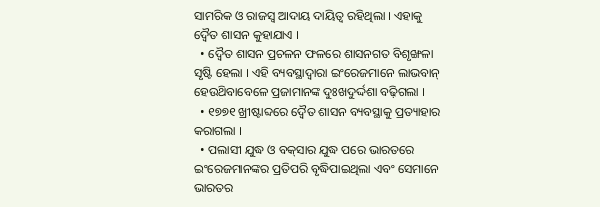ସାମରିକ ଓ ରାଜସ୍ୱ ଆଦାୟ ଦାୟିତ୍ଵ ରହିଥିଲା । ଏହାକୁ ଦ୍ୱୈତ ଶାସନ କୁହାଯାଏ ।
  • ଦ୍ୱୈତ ଶାସନ ପ୍ରଚଳନ ଫଳରେ ଶାସନଗତ ବିଶୃଙ୍ଖଳା ସୃଷ୍ଟି ହେଲା । ଏହି ବ୍ୟବସ୍ଥାଦ୍ୱାରା ଇଂରେଜମାନେ ଲାଭବାନ୍ ହେଉଥ‌ିବାବେଳେ ପ୍ରଜାମାନଙ୍କ ଦୁଃଖଦୁର୍ଦ୍ଦଶା ବଢ଼ିଗଲା ।
  • ୧୭୭୧ ଖ୍ରୀଷ୍ଟାବ୍ଦରେ ଦ୍ଵୈତ ଶାସନ ବ୍ୟବସ୍ଥାକୁ ପ୍ରତ୍ୟାହାର କରାଗଲା ।
  • ପଲାସୀ ଯୁଦ୍ଧ ଓ ବକ୍‌ସାର ଯୁଦ୍ଧ ପରେ ଭାରତରେ ଇଂରେଜମାନଙ୍କର ପ୍ରତିପରି ବୃଦ୍ଧିପାଇଥିଲା ଏବଂ ସେମାନେ ଭାରତର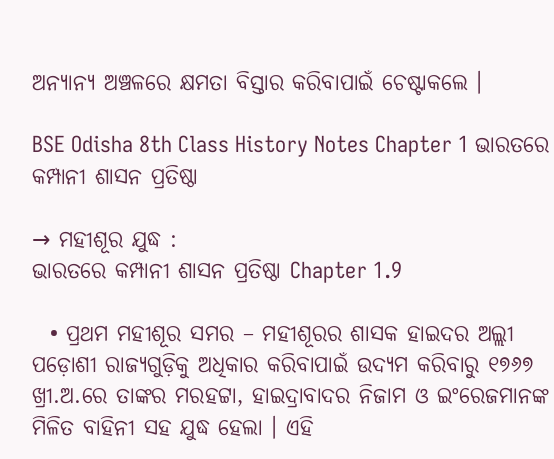ଅନ୍ୟାନ୍ୟ ଅଞ୍ଚଳରେ କ୍ଷମତା ବିସ୍ତାର କରିବାପାଇଁ ଚେଷ୍ଟାକଲେ ।

BSE Odisha 8th Class History Notes Chapter 1 ଭାରତରେ କମ୍ପାନୀ ଶାସନ ପ୍ରତିଷ୍ଠା

→ ମହୀଶୂର ଯୁଦ୍ଧ :
ଭାରତରେ କମ୍ପାନୀ ଶାସନ ପ୍ରତିଷ୍ଠା Chapter 1.9

  • ପ୍ରଥମ ମହୀଶୂର ସମର – ମହୀଶୂରର ଶାସକ ହାଇଦର ଅଲ୍ଲୀ ପଡ଼ୋଶୀ ରାଜ୍ୟଗୁଡ଼ିକୁ ଅଧିକାର କରିବାପାଇଁ ଉଦ୍ୟମ କରିବାରୁ ୧୭୬୭ ଖ୍ରୀ.ଅ.ରେ ତାଙ୍କର ମରହଟ୍ଟା, ହାଇଦ୍ରାବାଦର ନିଜାମ ଓ ଇଂରେଜମାନଙ୍କ ମିଳିତ ବାହିନୀ ସହ ଯୁଦ୍ଧ ହେଲା । ଏହି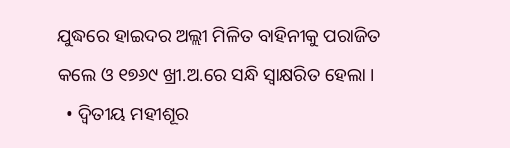ଯୁଦ୍ଧରେ ହାଇଦର ଅଲ୍ଲୀ ମିଳିତ ବାହିନୀକୁ ପରାଜିତ କଲେ ଓ ୧୭୬୯ ଖ୍ରୀ.ଅ.ରେ ସନ୍ଧି ସ୍ବାକ୍ଷରିତ ହେଲା ।
  • ଦ୍ଵିତୀୟ ମହୀଶୂର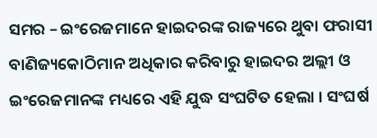ସମର – ଇଂରେଜମାନେ ହାଇଦରଙ୍କ ରାଜ୍ୟରେ ଥୁବା ଫରାସୀ ବାଣିଜ୍ୟକୋଠିମାନ ଅଧିକାର କରିବାରୁ ହାଇଦର ଅଲ୍ଲୀ ଓ ଇଂରେଜମାନଙ୍କ ମଧ୍ୟରେ ଏହି ଯୁଦ୍ଧ ସଂଘଟିତ ହେଲା । ସଂଘର୍ଷ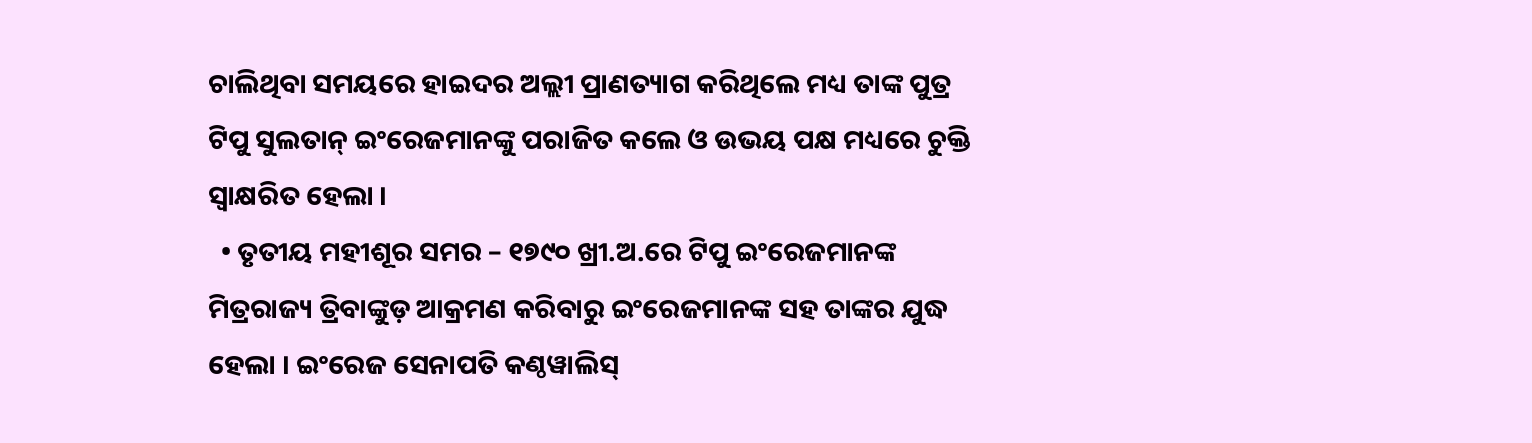ଚାଲିଥିବା ସମୟରେ ହାଇଦର ଅଲ୍ଲୀ ପ୍ରାଣତ୍ୟାଗ କରିଥିଲେ ମଧ୍ୟ ତାଙ୍କ ପୁତ୍ର ଟିପୁ ସୁଲତାନ୍ ଇଂରେଜମାନଙ୍କୁ ପରାଜିତ କଲେ ଓ ଉଭୟ ପକ୍ଷ ମଧ୍ୟରେ ଚୁକ୍ତି ସ୍ୱାକ୍ଷରିତ ହେଲା ।
  • ତୃତୀୟ ମହୀଶୂର ସମର – ୧୭୯୦ ଖ୍ରୀ.ଅ.ରେ ଟିପୁ ଇଂରେଜମାନଙ୍କ ମିତ୍ରରାଜ୍ୟ ତ୍ରିବାଙ୍କୁଡ଼ ଆକ୍ରମଣ କରିବାରୁ ଇଂରେଜମାନଙ୍କ ସହ ତାଙ୍କର ଯୁଦ୍ଧ ହେଲା । ଇଂରେଜ ସେନାପତି କଣ୍ଠୱାଲିସ୍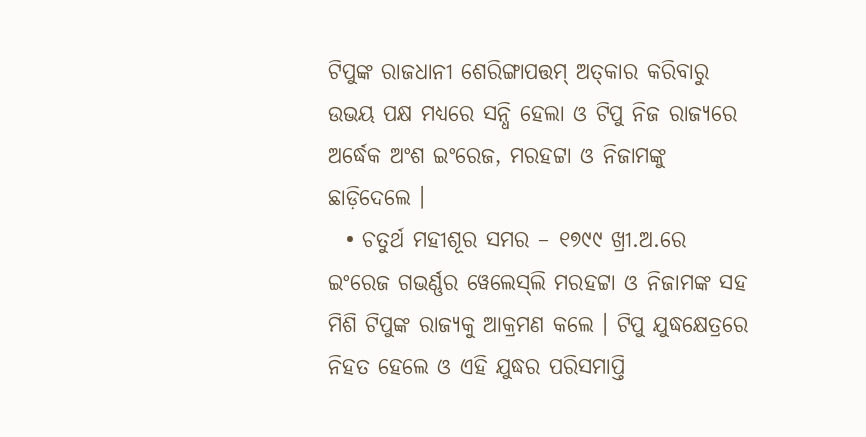ଟିପୁଙ୍କ ରାଜଧାନୀ ଶେରିଙ୍ଗାପତ୍ତମ୍ ଅତ୍‌କାର କରିବାରୁ ଉଭୟ ପକ୍ଷ ମଧ୍ୟରେ ସନ୍ଧି ହେଲା ଓ ଟିପୁ ନିଜ ରାଜ୍ୟରେ ଅର୍ଦ୍ଧେକ ଅଂଶ ଇଂରେଜ, ମରହଟ୍ଟା ଓ ନିଜାମଙ୍କୁ ଛାଡ଼ିଦେଲେ ।
  • ଚତୁର୍ଥ ମହୀଶୂର ସମର – ୧୭୯୯ ଖ୍ରୀ.ଅ.ରେ ଇଂରେଜ ଗଭର୍ଣ୍ଣର ୱେଲେସ୍‌ଲି ମରହଟ୍ଟା ଓ ନିଜାମଙ୍କ ସହ ମିଶି ଟିପୁଙ୍କ ରାଜ୍ୟକୁ ଆକ୍ରମଣ କଲେ । ଟିପୁ ଯୁଦ୍ଧକ୍ଷେତ୍ରରେ ନିହତ ହେଲେ ଓ ଏହି ଯୁଦ୍ଧର ପରିସମାପ୍ତି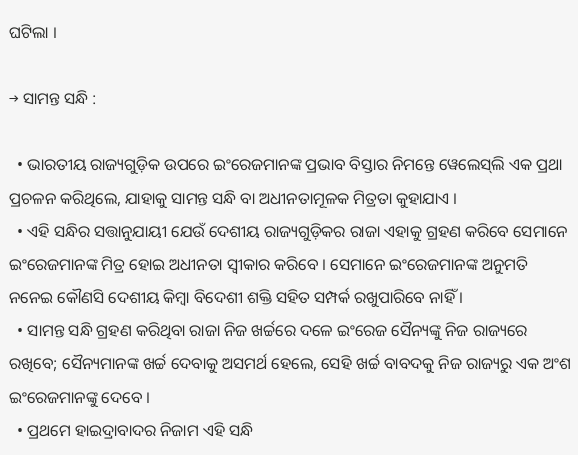ଘଟିଲା ।

→ ସାମନ୍ତ ସନ୍ଧି :

  • ଭାରତୀୟ ରାଜ୍ୟଗୁଡ଼ିକ ଉପରେ ଇଂରେଜମାନଙ୍କ ପ୍ରଭାବ ବିସ୍ତାର ନିମନ୍ତେ ୱେଲେସ୍‌ଲି ଏକ ପ୍ରଥା ପ୍ରଚଳନ କରିଥିଲେ, ଯାହାକୁ ସାମନ୍ତ ସନ୍ଧି ବା ଅଧୀନତାମୂଳକ ମିତ୍ରତା କୁହାଯାଏ ।
  • ଏହି ସନ୍ଧିର ସତ୍ତାନୁଯାୟୀ ଯେଉଁ ଦେଶୀୟ ରାଜ୍ୟଗୁଡ଼ିକର ରାଜା ଏହାକୁ ଗ୍ରହଣ କରିବେ ସେମାନେ ଇଂରେଜମାନଙ୍କ ମିତ୍ର ହୋଇ ଅଧୀନତା ସ୍ବୀକାର କରିବେ । ସେମାନେ ଇଂରେଜମାନଙ୍କ ଅନୁମତି ନନେଇ କୌଣସି ଦେଶୀୟ କିମ୍ବା ବିଦେଶୀ ଶକ୍ତି ସହିତ ସମ୍ପର୍କ ରଖୁପାରିବେ ନାହିଁ ।
  • ସାମନ୍ତ ସନ୍ଧି ଗ୍ରହଣ କରିଥିବା ରାଜା ନିଜ ଖର୍ଚ୍ଚରେ ଦଳେ ଇଂରେଜ ସୈନ୍ୟଙ୍କୁ ନିଜ ରାଜ୍ୟରେ ରଖିବେ; ସୈନ୍ୟମାନଙ୍କ ଖର୍ଚ୍ଚ ଦେବାକୁ ଅସମର୍ଥ ହେଲେ, ସେହି ଖର୍ଚ୍ଚ ବାବଦକୁ ନିଜ ରାଜ୍ୟରୁ ଏକ ଅଂଶ ଇଂରେଜମାନଙ୍କୁ ଦେବେ ।
  • ପ୍ରଥମେ ହାଇଦ୍ରାବାଦର ନିଜାମ ଏହି ସନ୍ଧି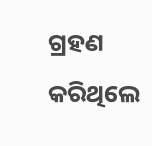ଗ୍ରହଣ କରିଥିଲେ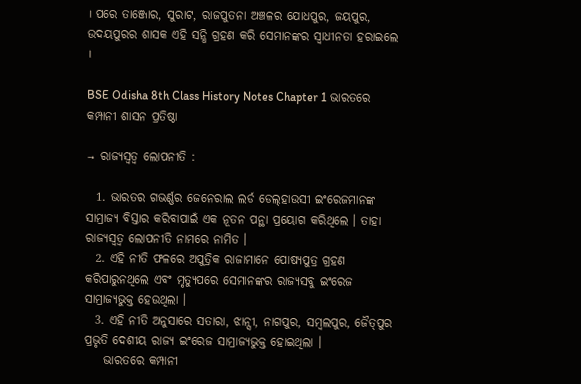। ପରେ ତାଞ୍ଜୋର, ସୁରାଟ, ରାଜପୁତନା ଅଞ୍ଚଳର ଯୋଧପୁର, ଜୟପୁର, ଉଦୟପୁରର ଶାସକ ଏହି ସନ୍ଧି ଗ୍ରହଣ କରି ସେମାନଙ୍କର ସ୍ଵାଧୀନତା ହରାଇଲେ ।

BSE Odisha 8th Class History Notes Chapter 1 ଭାରତରେ କମ୍ପାନୀ ଶାସନ ପ୍ରତିଷ୍ଠା

→ ରାଜ୍ୟସ୍ଵତ୍ଵ ଲୋପନୀତି :

  1. ଭାରତର ଗଭର୍ଣ୍ଣର ଜେନେରାଲ ଲର୍ଡ ଡେଲ୍‌ହାଉସୀ ଇଂରେଜମାନଙ୍କ ସାମ୍ରାଜ୍ୟ ବିସ୍ତାର କରିବାପାଇଁ ଏକ ନୂତନ ପନ୍ଥା ପ୍ରୟୋଗ କରିଥିଲେ । ତାହା ରାଜ୍ୟସ୍ଵତ୍ଵ ଲୋପନୀତି ନାମରେ ନାମିତ ।
  2. ଏହି ନୀତି ଫଳରେ ଅପୁତ୍ରିକ ରାଜାମାନେ ପୋଷ୍ୟପୁତ୍ର ଗ୍ରହଣ କରିପାରୁନଥିଲେ ଏବଂ ମୃତ୍ୟୁପରେ ସେମାନଙ୍କର ରାଜ୍ୟସବୁ ଇଂରେଜ ସାମ୍ରାଜ୍ୟଭୁକ୍ତ ହେଉଥିଲା ।
  3. ଏହି ନୀତି ଅନୁସାରେ ସତାରା, ଝାନ୍ସୀ, ନାଗପୁର, ସମ୍ବଲପୁର, ଜୈତ୍‌ପୁର ପ୍ରଭୃତି ଦେଶୀୟ ରାଜ୍ୟ ଇଂରେଜ ସାମ୍ରାଜ୍ୟଭୁକ୍ତ ହୋଇଥିଲା ।
    ଭାରତରେ କମ୍ପାନୀ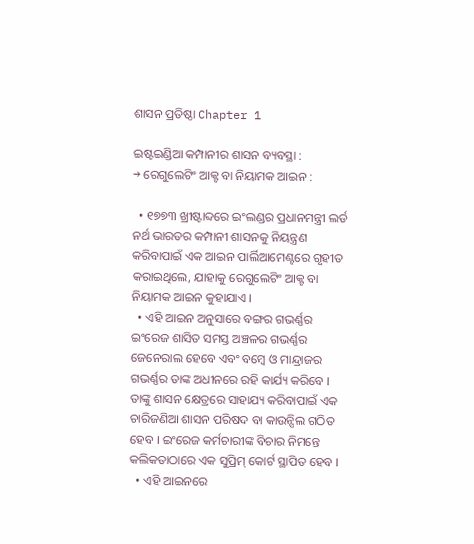ଶାସନ ପ୍ରତିଷ୍ଠା Chapter 1

ଇଷ୍ଟଇଣ୍ଡିଆ କମ୍ପାନୀର ଶାସନ ବ୍ୟବସ୍ଥା :
→ ରେଗୁଲେଟିଂ ଆକ୍ଟ ବା ନିୟାମକ ଆଇନ :

  • ୧୭୭୩ ଖ୍ରୀଷ୍ଟାବ୍ଦରେ ଇଂଲଣ୍ଡର ପ୍ରଧାନମନ୍ତ୍ରୀ ଲର୍ଡ ନର୍ଥ ଭାରତର କମ୍ପାନୀ ଶାସନକୁ ନିୟନ୍ତ୍ରଣ କରିବାପାଇଁ ଏକ ଆଇନ ପାର୍ଲିଆମେଣ୍ଟରେ ଗୃହୀତ କରାଇଥିଲେ, ଯାହାକୁ ରେଗୁଲେଟିଂ ଆକ୍ଟ ବା ନିୟାମକ ଆଇନ କୁହାଯାଏ ।
  • ଏହି ଆଇନ ଅନୁସାରେ ବଙ୍ଗର ଗଭର୍ଣ୍ଣର ଇଂରେଜ ଶାସିତ ସମସ୍ତ ଅଞ୍ଚଳର ଗଭର୍ଣ୍ଣର ଜେନେରାଲ ହେବେ ଏବଂ ବମ୍ବେ ଓ ମାନ୍ଦ୍ରାଜର ଗଭର୍ଣ୍ଣର ତାଙ୍କ ଅଧୀନରେ ରହି କାର୍ଯ୍ୟ କରିବେ । ତାଙ୍କୁ ଶାସନ କ୍ଷେତ୍ରରେ ସାହାଯ୍ୟ କରିବାପାଇଁ ଏକ ଚାରିଜଣିଆ ଶାସନ ପରିଷଦ ବା କାଉନ୍ସିଲ ଗଠିତ ହେବ । ଇଂରେଜ କର୍ମଚାରୀଙ୍କ ବିଚାର ନିମନ୍ତେ କଲିକତାଠାରେ ଏକ ସୁପ୍ରିମ୍ କୋର୍ଟ ସ୍ଥାପିତ ହେବ ।
  • ଏହି ଆଇନରେ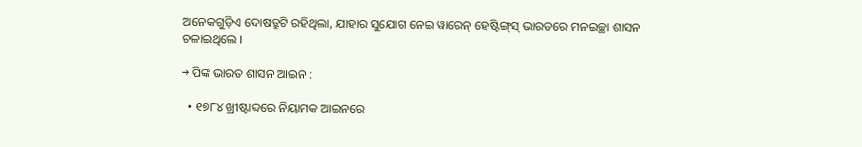ଅନେକଗୁଡ଼ିଏ ଦୋଷତ୍ରୁଟି ରହିଥିଲା, ଯାହାର ସୁଯୋଗ ନେଇ ୱାରେନ୍ ହେଷ୍ଟିଙ୍ଗ୍‌ସ୍ ଭାରତରେ ମନଇଚ୍ଛା ଶାସନ ଚଳାଇଥିଲେ ।

→ ପିଙ୍କ ଭାରତ ଶାସନ ଆଇନ :

  • ୧୭୮୪ ଖ୍ରୀଷ୍ଟାବ୍ଦରେ ନିୟାମକ ଆଇନରେ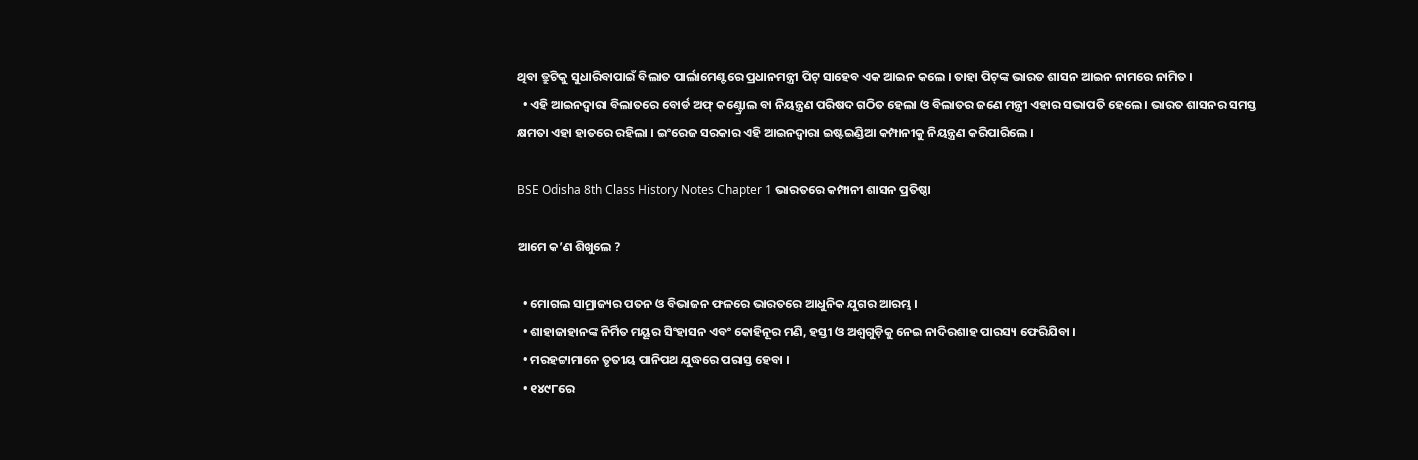ଥିବା ତ୍ରୁଟିକୁ ସୁଧାରିବାପାଇଁ ବିଲାତ ପାର୍ଲାମେଣ୍ଟରେ ପ୍ରଧାନମନ୍ତ୍ରୀ ପିଟ୍ ସାହେବ ଏକ ଆଇନ କଲେ । ତାହା ପିଟ୍‌ଙ୍କ ଭାରତ ଶାସନ ଆଇନ ନାମରେ ନାମିତ ।
  • ଏହି ଆଇନଦ୍ୱାରା ବିଲାତରେ ବୋର୍ଡ ଅଫ୍ କଣ୍ଟ୍ରୋଲ ବା ନିୟନ୍ତ୍ରଣ ପରିଷଦ ଗଠିତ ହେଲା ଓ ବିଲାତର ଜଣେ ମନ୍ତ୍ରୀ ଏହାର ସଭାପତି ହେଲେ । ଭାରତ ଶାସନର ସମସ୍ତ କ୍ଷମତା ଏହା ହାତରେ ରହିଲା । ଇଂରେଜ ସରକାର ଏହି ଆଇନଦ୍ଵାରା ଇଷ୍ଟଇଣ୍ଡିଆ କମ୍ପାନୀକୁ ନିୟନ୍ତ୍ରଣ କରିପାରିଲେ ।

BSE Odisha 8th Class History Notes Chapter 1 ଭାରତରେ କମ୍ପାନୀ ଶାସନ ପ୍ରତିଷ୍ଠା

ଆମେ କ’ଣ ଶିଖୁଲେ ?

  • ମୋଗଲ ସାମ୍ରାଜ୍ୟର ପତନ ଓ ବିଭାଜନ ଫଳରେ ଭାରତରେ ଆଧୁନିକ ଯୁଗର ଆରମ୍ଭ ।
  • ଶାହାଜାହାନଙ୍କ ନିର୍ମିତ ମୟୂର ସିଂହାସନ ଏବଂ କୋହିନୂର ମଣି, ହସ୍ତୀ ଓ ଅଶ୍ଵଗୁଡ଼ିକୁ ନେଇ ନାଦିରଶାହ ପାରସ୍ୟ ଫେରିଯିବା ।
  • ମରହଟ୍ଟାମାନେ ତୃତୀୟ ପାନିପଥ ଯୁଦ୍ଧରେ ପରାସ୍ତ ହେବା ।
  • ୧୪୯୮ରେ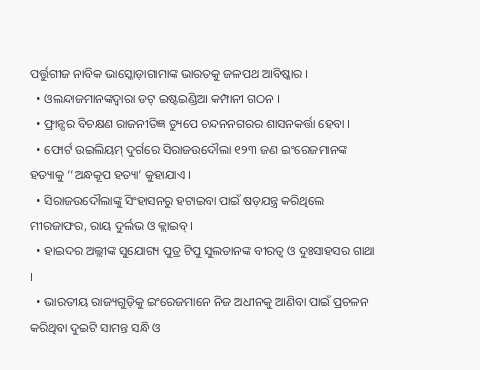ପର୍ତ୍ତୁଗୀଜ ନାବିକ ଭାସ୍କୋଡ଼ାଗାମାଙ୍କ ଭାରତକୁ ଜଳପଥ ଆବିଷ୍କାର ।
  • ଓଲନ୍ଦାଜମାନଙ୍କଦ୍ଵାରା ଡଟ୍‌ ଇଷ୍ଟଇଣ୍ଡିଆ କମ୍ପାନୀ ଗଠନ ।
  • ଫ୍ରାନ୍ସର ବିଚକ୍ଷଣ ରାଜନୀତିଜ୍ଞ ଡ୍ୟୁପେ ଚନ୍ଦନନଗରର ଶାସନକର୍ତ୍ତା ହେବା ।
  • ଫୋର୍ଟ ଉଇଲିୟମ୍ ଦୁର୍ଗରେ ସିରାଜଉଦୌଲା ୧୨୩ ଜଣ ଇଂରେଜମାନଙ୍କ ହତ୍ୟାକୁ ‘‘ଅନ୍ଧକୂପ ହତ୍ୟା’ କୁହାଯାଏ ।
  • ସିରାଜଉଦୌଲାଙ୍କୁ ସିଂହାସନରୁ ହଟାଇବା ପାଇଁ ଷଡ଼ଯନ୍ତ୍ର କରିଥିଲେ ମୀରଜାଫର, ରାୟ ଦୁର୍ଲଭ ଓ କ୍ଲାଇବ୍ ।
  • ହାଇଦର ଅଲ୍ଲୀଙ୍କ ସୁଯୋଗ୍ୟ ପୁତ୍ର ଟିପୁ ସୁଲତାନଙ୍କ ବୀରତ୍ଵ ଓ ଦୁଃସାହସର ଗାଥା ।
  • ଭାରତୀୟ ରାଜ୍ୟଗୁଡ଼ିକୁ ଇଂରେଜମାନେ ନିଜ ଅଧୀନକୁ ଆଣିବା ପାଇଁ ପ୍ରଚଳନ କରିଥିବା ଦୁଇଟି ସାମନ୍ତ ସନ୍ଧି ଓ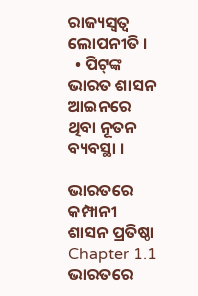ରାଜ୍ୟସ୍ଵତ୍ଵ ଲୋପନୀତି ।
  • ପିଟ୍‌ଙ୍କ ଭାରତ ଶାସନ ଆଇନରେ ଥିବା ନୂତନ ବ୍ୟବସ୍ଥା ।

ଭାରତରେ କମ୍ପାନୀ ଶାସନ ପ୍ରତିଷ୍ଠା Chapter 1.1
ଭାରତରେ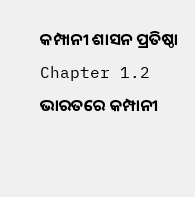କମ୍ପାନୀ ଶାସନ ପ୍ରତିଷ୍ଠା Chapter 1.2
ଭାରତରେ କମ୍ପାନୀ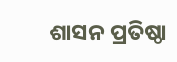ଶାସନ ପ୍ରତିଷ୍ଠା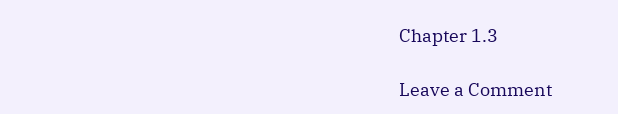Chapter 1.3

Leave a Comment